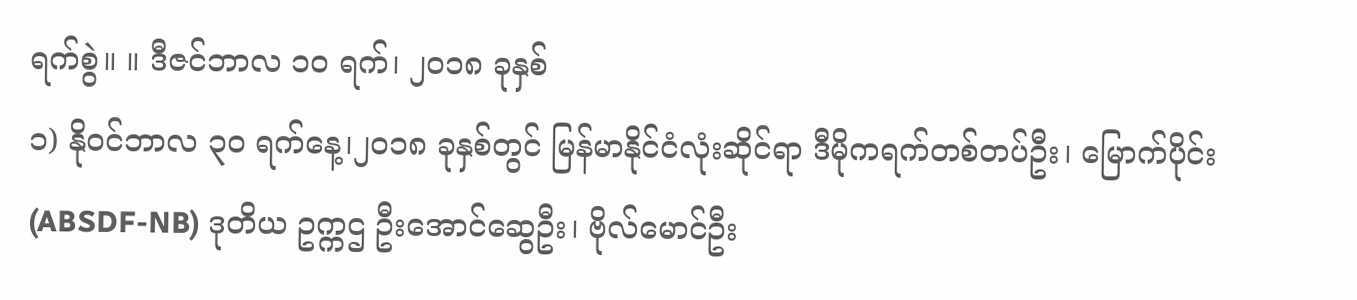ရက်စွဲ။ ။ ဒီဇင်ဘာလ ၁၀ ရက်၊ ၂၀၁၈ ခုနှစ်
၁) နိုဝင်ဘာလ ၃၀ ရက်နေ့၊၂၀၁၈ ခုနှစ်တွင် မြန်မာနိုင်ငံလုံးဆိုင်ရာ ဒီမိုကရက်တစ်တပ်ဦး၊ မြောက်ပိုင်း (ABSDF-NB) ဒုတိယ ဥက္ကဌ ဦးအောင်ဆွေဦး၊ ဗိုလ်မောင်ဦး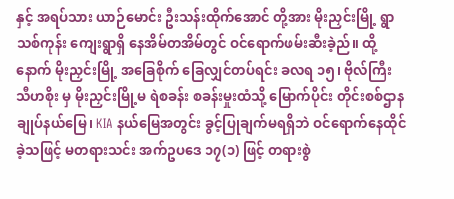နှင့် အရပ်သား ယာဉ်မောင်း ဦးသန်းထိုက်အောင် တို့အား မိုးညှင်းမြို့ ရွာသစ်ကုန်း ကျေးရွာရှိ နေအိမ်တအိမ်တွင် ဝင်ရောက်ဖမ်းဆီးခဲ့ည်။ ထို့နောက် မိုးညှင်းမြို့ အခြေစိုက် ခြေလျှင်တပ်ရင်း ခလရ ၁၅၊ ဗိုလ်ကြီး သီဟစိုး မှ မိုးညှင်းမြို့မ ရဲစခန်း စခန်းမှုးထံသို့ မြောက်ပိုင်း တိုင်းစစ်ဌာနချုပ်နယ်မြေ၊ KIA နယ်မြေအတွင်း ခွင့်ပြုချက်မရရှိဘဲ ဝင်ရောက်နေထိုင်ခဲ့သဖြင့် မတရားသင်း အက်ဥပဒေ ၁၇(၁) ဖြင့် တရားစွဲ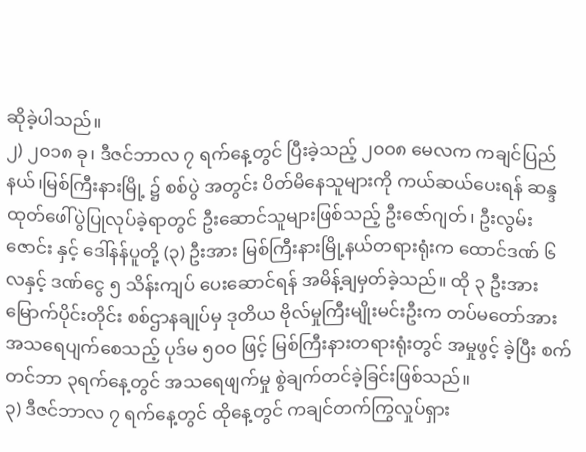ဆိုခဲ့ပါသည်။
၂) ၂၀၁၈ ခု၊ ဒီဇင်ဘာလ ၇ ရက်နေ့တွင် ပြီးခဲ့သည့် ၂၀ဝ၈ မေလက ကချင်ပြည်နယ်၊မြစ်ကြီးနားမြို့ ၌ စစ်ပွဲ အတွင်း ပိတ်မိနေသူများကို ကယ်ဆယ်ပေးရန် ဆန္ဒထုတ်ဖေါ်ပွဲပြုလုပ်ခဲ့ရာတွင် ဦးဆောင်သူများဖြစ်သည့် ဦးဇော်ဂျတ်၊ ဦးလွမ်းဇောင်း နှင့် ဒေါ်နန်ပူတို့ (၃) ဦးအား မြစ်ကြီးနားမြို့နယ်တရားရုံးက ထောင်ဒဏ် ၆ လနှင့် ဒဏ်ငွေ ၅ သိန်းကျပ် ပေးဆောင်ရန် အမိန့်ချမှတ်ခဲ့သည်။ ထို ၃ ဦးအား မြောက်ပိုင်းတိုင်း စစ်ဌာနချုပ်မှ ဒုတိယ ဗိုလ်မှုကြီးမျိုးမင်းဦးက တပ်မတော်အား အသရေပျက်စေသည့် ပုဒ်မ ၅၀ဝ ဖြင့် မြစ်ကြီးနားတရားရုံးတွင် အမှုဖွင့် ခဲ့ပြီး စက်တင်ဘာ ၃ရက်နေ့တွင် အသရေဖျက်မှု စွဲချက်တင်ခဲ့ခြင်းဖြစ်သည်။
၃) ဒီဇင်ဘာလ ၇ ရက်နေ့တွင် ထိုနေ့တွင် ကချင်တက်ကြွလှုပ်ရှား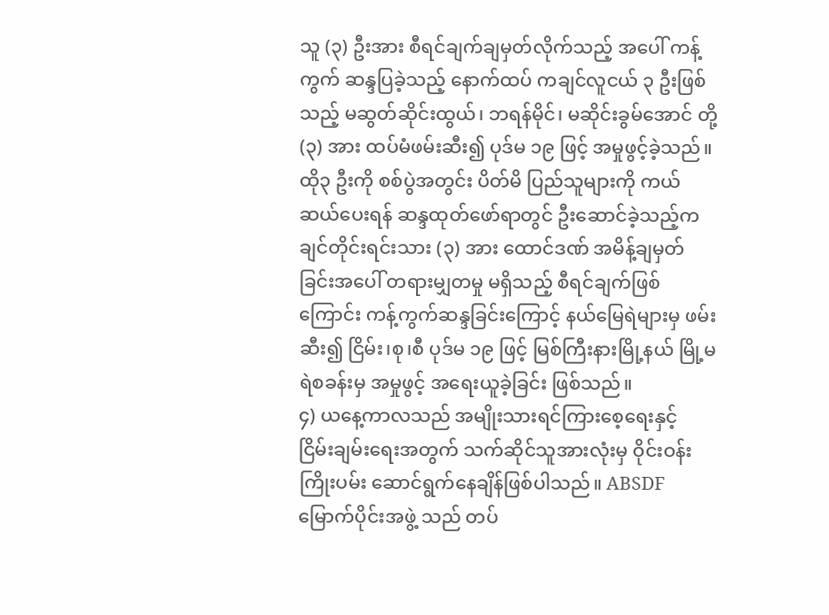သူ (၃) ဦးအား စီရင်ချက်ချမှတ်လိုက်သည့် အပေါ် ကန့်ကွက် ဆန္ဒပြခဲ့သည့် နောက်ထပ် ကချင်လူငယ် ၃ ဦးဖြစ်သည့် မဆွတ်ဆိုင်းထွယ်၊ ဘရန်မိုင်၊ မဆိုင်းခွမ်အောင် တို့ (၃) အား ထပ်မံဖမ်းဆီး၍ ပုဒ်မ ၁၉ ဖြင့် အမှုဖွင့်ခဲ့သည်။ ထို၃ ဦးကို စစ်ပွဲအတွင်း ပိတ်မိ ပြည်သူများကို ကယ်ဆယ်ပေးရန် ဆန္ဒထုတ်ဖော်ရာတွင် ဦးဆောင်ခဲ့သည့်ကချင်တိုင်းရင်းသား (၃) အား ထောင်ဒဏ် အမိန့်ချမှတ်ခြင်းအပေါ် တရားမျှတမှု မရှိသည့် စီရင်ချက်ဖြစ်ကြောင်း ကန့်ကွက်ဆန္ဒခြင်းကြောင့် နယ်မြေရဲများမှ ဖမ်းဆီး၍ ငြိမ်း၊စု၊စီ ပုဒ်မ ၁၉ ဖြင့် မြစ်ကြီးနားမြို့နယ် မြို့မရဲစခန်းမှ အမှုဖွင့် အရေးယူခဲ့ခြင်း ဖြစ်သည်။
၄) ယနေ့ကာလသည် အမျိုးသားရင်ကြားစေ့ရေးနှင့် ငြိမ်းချမ်းရေးအတွက် သက်ဆိုင်သူအားလုံးမှ ဝိုင်းဝန်း ကြိုးပမ်း ဆောင်ရွက်နေချိန်ဖြစ်ပါသည်။ ABSDF မြောက်ပိုင်းအဖွဲ့ သည် တပ်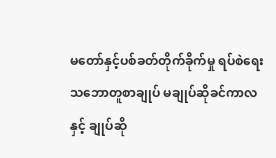မတော်နှင့်ပစ်ခတ်တိုက်ခိုက်မှု ရပ်စဲရေး သဘောတူစာချုပ် မချုပ်ဆိုခင်ကာလနှင့် ချုပ်ဆို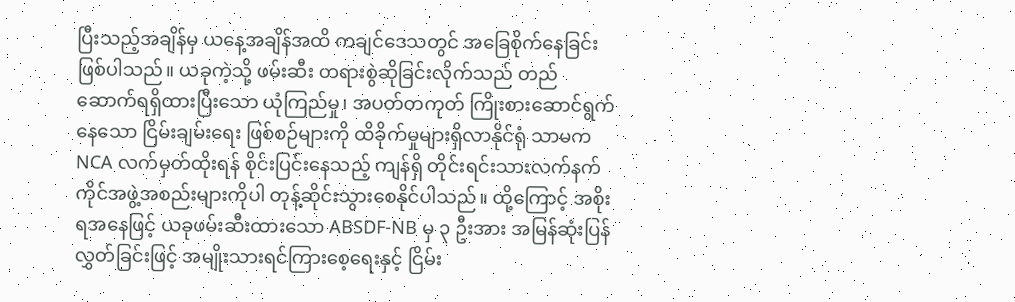ပြီးသည့်အချိန်မှ ယနေ့အချိန်အထိ ကချင်ဒေသတွင် အခြေစိုက်နေခြင်းဖြစ်ပါသည်။ ယခုကဲ့သို့ ဖမ်းဆီး တရားစွဲဆိုခြင်းလိုက်သည် တည်ဆောက်ရရှိထားပြီးသော ယုံကြည်မှု၊ အပတ်တကုတ် ကြိုးစားဆောင်ရွက်နေသော ငြိမ်းချမ်းရေး ဖြစ်စဉ်များကို ထိခိုက်မှုများရှိလာနိုင်ရုံ သာမက NCA လက်မှတ်ထိုးရန် စိုင်းပြင်းနေသည့် ကျန်ရှိ တိုင်းရင်းသားလက်နက်ကိုင်အဖွဲ့အစည်းများကိုပါ တုန့်ဆိုင်းသွားစေနိုင်ပါသည်။ ထို့ကြောင့် အစိုးရအနေဖြင့် ယခုဖမ်းဆီးထားသော ABSDF-NB မှ ၃ ဦးအား အမြန်ဆုံးပြန်လွှတ်ခြင်းဖြင့် အမျိုးသားရင်ကြားစေ့ရေးနှင့် ငြိမ်း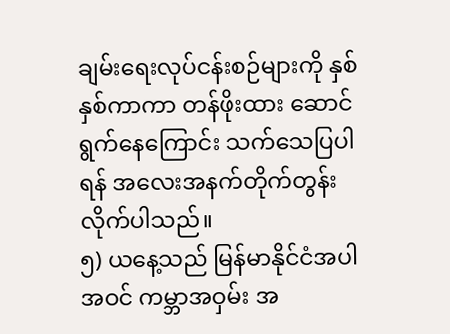ချမ်းရေးလုပ်ငန်းစဉ်များကို နှစ်နှစ်ကာကာ တန်ဖိုးထား ဆောင်ရွက်နေကြောင်း သက်သေပြပါရန် အလေးအနက်တိုက်တွန်းလိုက်ပါသည်။
၅) ယနေ့သည် မြန်မာနိုင်ငံအပါအဝင် ကမ္ဘာအဝှမ်း အ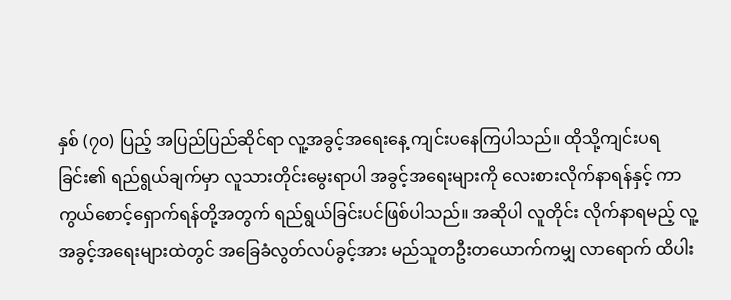နှစ် (၇၀) ပြည့် အပြည်ပြည်ဆိုင်ရာ လူ့အခွင့်အရေးနေ့ ကျင်းပနေကြပါသည်။ ထိုသို့ကျင်းပရခြင်း၏ ရည်ရွယ်ချက်မှာ လူသားတိုင်းမွေးရာပါ အခွင့်အရေးများကို လေးစားလိုက်နာရန်နှင့် ကာကွယ်စောင့်ရှောက်ရန်တို့အတွက် ရည်ရွယ်ခြင်းပင်ဖြစ်ပါသည်။ အဆိုပါ လူတိုင်း လိုက်နာရမည့် လူ့အခွင့်အရေးများထဲတွင် အခြေခံလွတ်လပ်ခွင့်အား မည်သူတဦးတယောက်ကမျှ လာရောက် ထိပါး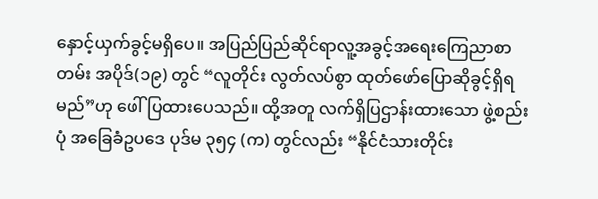နှောင့်ယှက်ခွင့်မရှိပေ။ အပြည်ပြည်ဆိုင်ရာလူ့အခွင့်အရေးကြေညာစာတမ်း အပိုဒ်(၁၉) တွင် “လူတိုင်း လွတ်လပ်စွာ ထုတ်ဖော်ပြောဆိုခွင့်ရှိရမည်”ဟု ဖေါ်ပြထားပေသည်။ ထို့အတူ လက်ရှိပြဌာန်းထားသော ဖွဲ့စည်းပုံ အခြေခံဥပဒေ ပုဒ်မ ၃၅၄ (က) တွင်လည်း “နိုင်ငံသားတိုင်း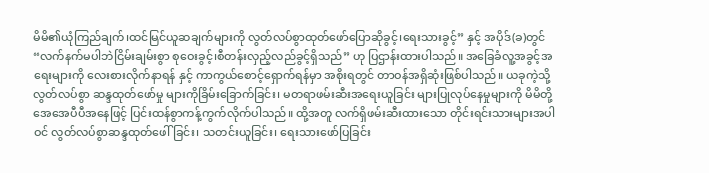မိမိ၏ယုံကြည်ချက်၊ထင်မြင်ယူဆချက်များကို လွတ်လပ်စွာထုတ်ဖော်ပြောဆိုခွင့်၊ရေးသားခွင့်” နှင့် အပိုဒ်(ခ)တွင် “လက်နက်မပါဘဲငြိမ်းချမ်းစွာ စုဝေးခွင့်၊စီတန်းလှည့်လည်ခွင့်ရှိသည်” ဟု ပြဌာန်းထားပါသည်။ အခြေခံလူ့အခွင့်အရေးများကို လေးစားလိုက်နာရန် နှင့် ကာကွယ်စောင့်ရှောက်ရန်မှာ အစိုးရတွင် တာဝန်အရှိဆုံးဖြစ်ပါသည်။ ယခုကဲ့သို့ လွတ်လပ်စွာ ဆန္ဒထုတ်ဖော်မှု များကိုခြိမ်းခြောက်ခြင်း၊ မတရာဖမ်းဆီးအရေးယူခြင်း များပြုလုပ်နေမှုများကို မိမိတို့အေအေပီပီအနေဖြင့် ပြင်းထန်စွာကန့်ကွက်လိုက်ပါသည်။ ထို့အတူ လက်ရှိဖမ်းဆီးထားသော တိုင်းရင်းသားများအပါဝင် လွတ်လပ်စွာဆန္ဒထုတ်ဖေါ်ခြင်း၊ သတင်းယူခြင်း၊ ရေးသားဖော်ပြခြင်း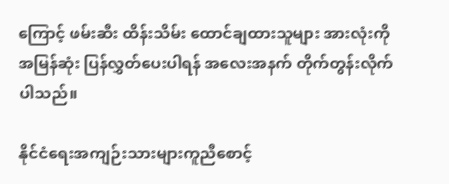ကြောင့် ဖမ်းဆီး ထိန်းသိမ်း ထောင်ချထားသူများ အားလုံးကို အမြန်ဆုံး ပြန်လွှတ်ပေးပါရန် အလေးအနက် တိုက်တွန်းလိုက် ပါသည်။

နိုင်ငံရေးအကျဉ်းသားများကူညီစောင့်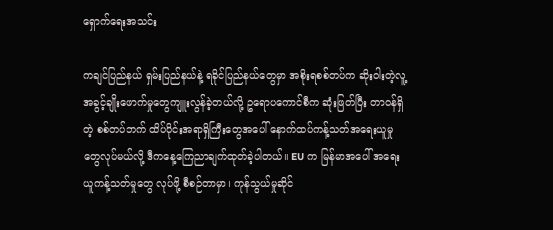ရှောက်ရေးအသင်း

ကချင်ပြည်နယ် ရှမ်းပြည်နယ်နဲ့ ရခိုင်ပြည်နယ်တွေမှာ အစိုးရစစ်တပ်က ဆိုးဝါးတဲ့လူ့အခွင့်ချိုးဖောက်မှုတွေကျူးလွန်ခဲ့တယ်လို့ ဥရောပကောင်စီက ဆုံးဖြတ်ပြီး တာဝန်ရှိတဲ့ စစ်တပ်ဘက် ထိပ်ပိုင်းအရာရှိကြီးတွေအပေါ် နောက်ထပ်ကန့်သတ်အရေးယူမှုတွေလုပ်မယ်လို့ ဒီကနေ့ကြေညာချက်ထုတ်ခဲ့ပါတယ်။ EU က မြန်မာအပေါ် အရေးယူကန့်သတ်မှုတွေ လုပ်ဖို့ စီစဉ်တာမှာ၊ ကုန်သွယ်မှုဆိုင်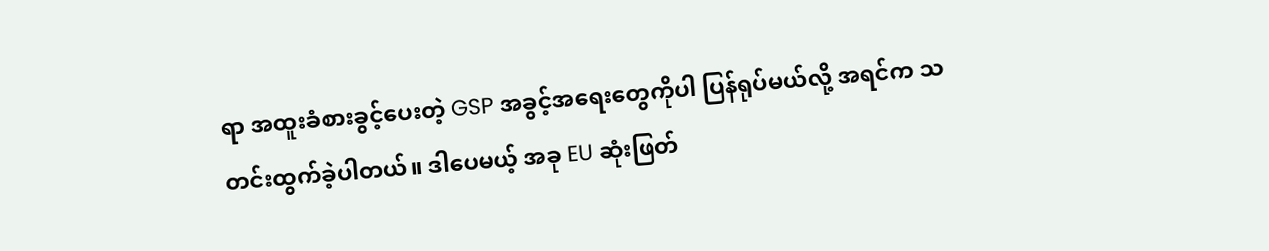ရာ အထူးခံစားခွင့်ပေးတဲ့ GSP အခွင့်အရေးတွေကိုပါ ပြန်ရုပ်မယ်လို့ အရင်က သတင်းထွက်ခဲ့ပါတယ်။ ဒါပေမယ့် အခု EU ဆုံးဖြတ်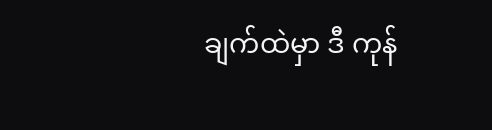ချက်ထဲမှာ ဒီ ကုန်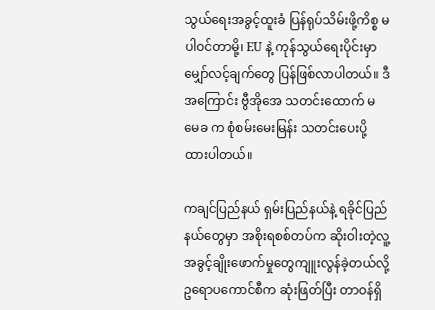သွယ်ရေးအခွင့်ထူးခံ ပြန်ရုပ်သိမ်းဖို့ကိစ္စ မပါဝင်တာမို့၊ EU နဲ့ ကုန်သွယ်ရေးပိုင်းမှာ မျှော်လင့်ချက်တွေ ပြန်ဖြစ်လာပါတယ်။ ဒီအကြောင်း ဗွီအိုအေ သတင်းထောက် မမေခ က စုံစမ်းမေးမြန်း သတင်းပေးပို့ထားပါတယ်။

ကချင်ပြည်နယ် ရှမ်းပြည်နယ်နဲ့ ရခိုင်ပြည်နယ်တွေမှာ အစိုးရစစ်တပ်က ဆိုးဝါးတဲ့လူ့အခွင့်ချိုးဖောက်မှုတွေကျူးလွန်ခဲ့တယ်လို့ ဥရောပကောင်စီက ဆုံးဖြတ်ပြီး တာဝန်ရှိ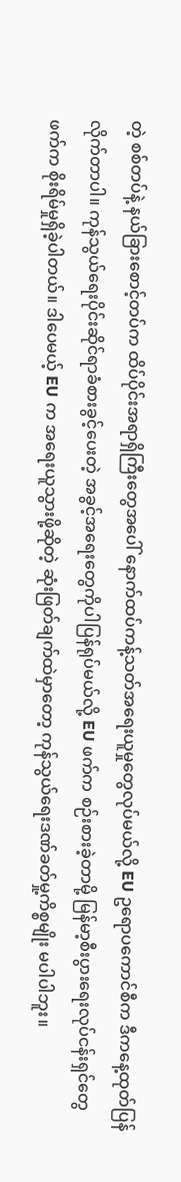တဲ့ စစ်တပ်နဲ့ နယ်ခြားစောင့်တပ်က ထိပ်ပိုင်းအရာရှိကြီးတွေအပေါ် နောက်ထပ်ကန့်သတ်အရေးယူမှုတွေလုပ်မယ်လို့ EU ဥရောပကောင်စီက ဒီကနေ့ထုတ်ပြန်လိုက်တာပါ။ ကုန်သွယ်ရေးပိုင်းဆိုင်ရာခံစားခွင့်ပေးတဲ့ အခွင့်အရေးတွေကိုပါပြန်ရုပ်မယ်လို့ EU ဖက်က စဉ်းစားခဲ့တာမို့ မြန်မာ့စီးပွားရေးလုပ်ငန်းရှင်တွေဖက်က စိုးရိမ်မှုရှိခဲ့ပါတယ်။ ဒါပေမယ့် EU က အရေးယူသွားဖို့ဆိုတဲ့ ဆုံးဖြတ်ချက်ထဲမှာတော့ ကုန်သွယ်ရေးဒဏ်ခတ်မှု့ကိစ္စမျိုး မပါပါဘူး။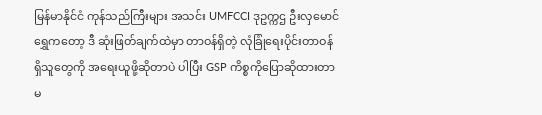မြန်မာနိုင်ငံ ကုန်သည်ကြီးများ အသင်း UMFCCI ဒုဥက္ကဌ ဦးလှမောင်ရွှေကတော့ ဒီ ဆုံးဖြတ်ချက်ထဲမှာ တာဝန်ရှိတဲ့ လုံခြုံရေးပိုင်းတာဝန်ရှိသူတွေကို အရေးယူဖို့ဆိုတာပဲ ပါပြီး GSP ကိစ္စကိုပြောဆိုထားတာ မ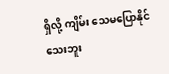ရှိလို့ ကျိမ်း သေမပြောနိုင်သေးဘူး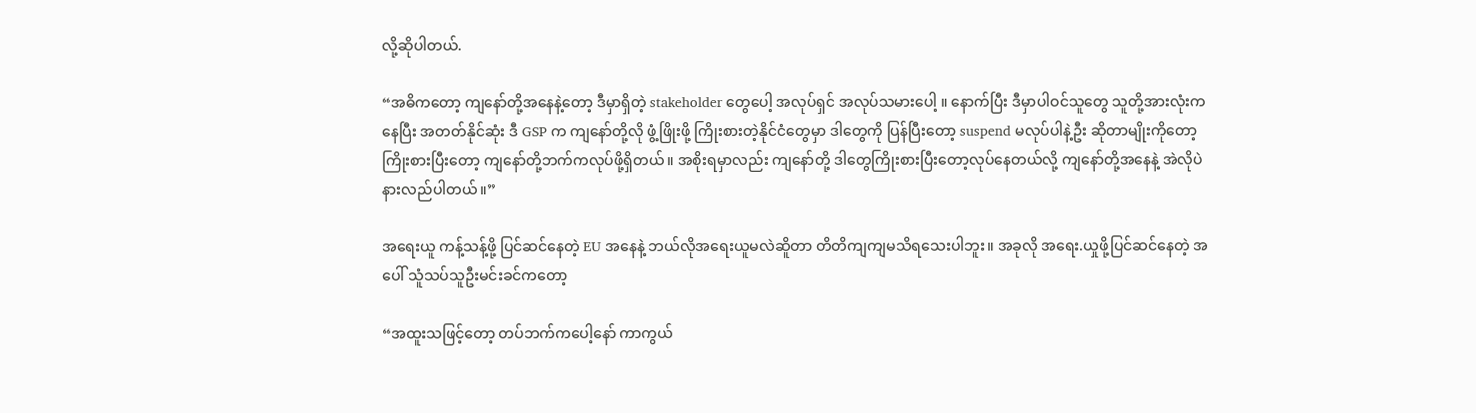လို့ဆိုပါတယ်.

“အဓိကတော့ ကျနော်တို့အနေနဲ့တော့ ဒီမှာရှိတဲ့ stakeholder တွေပေါ့ အလုပ်ရှင် အလုပ်သမားပေါ့ ။ နောက်ပြီး ဒီမှာပါဝင်သူတွေ သူတို့အားလုံးကနေပြီး အတတ်နိုင်ဆုံး ဒီ GSP က ကျနော်တို့လို ဖွံ့ဖြိုးဖို့ ကြိုးစားတဲ့နိုင်ငံတွေမှာ ဒါတွေကို ပြန်ပြီးတော့ suspend မလုပ်ပါနဲ့ဦး ဆိုတာမျိုးကိုတော့ ကြိုးစားပြီးတော့ ကျနော်တို့ဘက်ကလုပ်ဖို့ရှိတယ်။ အစိုးရမှာလည်း ကျနော်တို့ ဒါတွေကြိုးစားပြီးတော့လုပ်နေတယ်လို့ ကျနော်တို့အနေနဲ့ အဲလိုပဲ နားလည်ပါတယ်။”

အရေးယူ ကန့်သန့်ဖို့ ပြင်ဆင်နေတဲ့ EU အနေနဲ့ ဘယ်လိုအရေးယူမလဲဆိူတာ တိတိကျကျမသိရသေးပါဘူး။ အခုလို အရေး.ယှုဖို့ပြင်ဆင်နေတဲ့ အပေါ် သူံသပ်သူဦးမင်းခင်ကတော့

“အထူးသဖြင့်တော့ တပ်ဘက်ကပေါ့နော် ကာကွယ်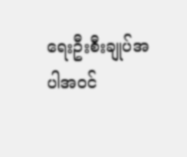ရေးဦးစီးချုပ်အပါအဝင်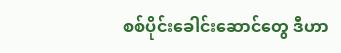စစ်ပိုင်းခေါင်းဆောင်တွေ ဒီဟာ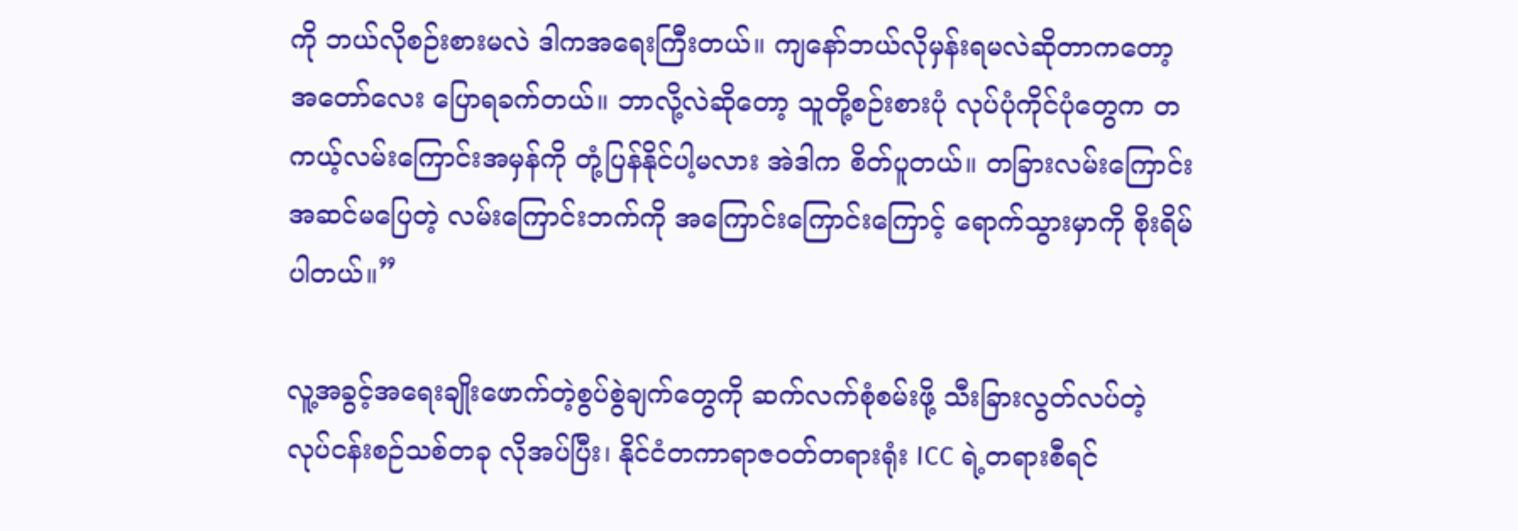ကို ဘယ်လိုစဉ်းစားမလဲ ဒါကအရေးကြီးတယ်။ ကျနော်ဘယ်လိုမှန်းရမလဲဆိုတာကတော့ အတော်လေး ပြောရခက်တယ်။ ဘာလို့လဲဆိုတော့ သူတို့စဉ်းစားပုံ လုပ်ပုံကိုင်ပုံတွေက တကယ့်လမ်းကြောင်းအမှန်ကို တုံ့ပြန်နိုင်ပါ့မလား အဲဒါက စိတ်ပူတယ်။ တခြားလမ်းကြောင်း အဆင်မပြေတဲ့ လမ်းကြောင်းဘက်ကို အကြောင်းကြောင်းကြောင့် ရောက်သွားမှာကို စိုးရိမ်ပါတယ်။”

လူ့အခွင့်အရေးချိုးဖောက်တဲ့စွပ်စွဲချက်တွေကို ဆက်လက်စုံစမ်းဖို့ သီးခြားလွတ်လပ်တဲ့ လုပ်ငန်းစဉ်သစ်တခု လိုအပ်ပြီး၊ နိုင်ငံတကာရာဇဝတ်တရားရုံး ICC ရဲ့တရားစီရင်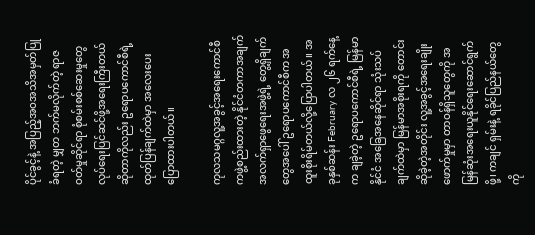ပိုင်ခွင့်နဲ့ အပြည့်အဝအသိအမှတ်ပြုခံရတဲ့ မျှတ ဘက်မလိုက်တဲ့ ရာဇဝတ်မှုဆိုင်ရာ စုံစမ်းစစ်ဆေးမှုတွေလုပ်ရေးပြင်ဆင်ဖို့အရေးကြီးတယ်ဆိုတာကိုလည်း ဥရောပကောင်စီရဲ့ ထုတ်ပြန်ချက်ထဲမှာ အလေးပေး ပြောထားပါတယ်။

ကုလသမဂ္ဂလူ့အခွင့်အရေးကောင်စီကဖွဲ့စည်းထားတဲ့ နိုင်ငံတကာအချက်အလက်ရှာဖွေရေးအဖွဲ့ရဲ့ တွေ့ရှိချက်တွေအပေါ် ဥရောပကောင်စီက အထူးစိုးရိမ်တယ်လို့ပြောပါတယ်။ အခုနှစ်ဆန်း February လ ၂၆ ရက်နေ့က ချခဲ့တဲ့ ဥရောပကောင်စီရဲ့ မြန်မာနိုင်ငံ အခြေအနေဆိုင်ရာ သုံးသပ်ချက်ထဲမှာ မြန်မာအစိုးရကို တောင်းဆိုခဲ့တဲ့အတိုင်း လူ့အခွင့်အရေးချိုးဖောက်မှုမှာ တာဝန်ရှိသူတွေကို အမြန်ဆုံးအရေးယူနိုင်ရေးဆောင်ရွက်ဖို့၊ ကချင် ရှမ်းနဲ့ ရခိုင်ပြည်နယ်တွေကို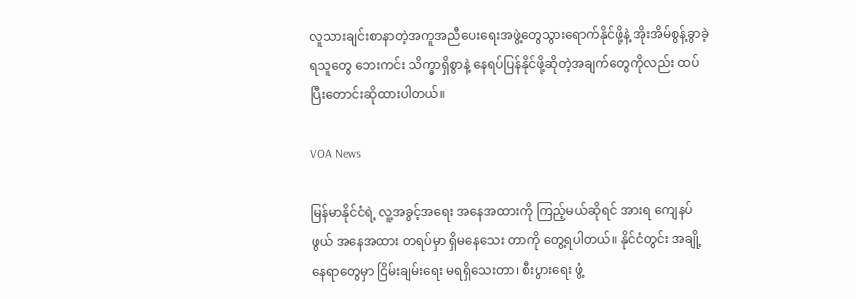လူသားချင်းစာနာတဲ့အကူအညီပေးရေးအဖွဲ့တွေသွားရောက်နိုင်ဖို့နဲ့ အိုးအိမ်စွန့်ခွာခဲ့ရသူတွေ ဘေးကင်း သိက္ခာရှိစွာနဲ့ နေရပ်ပြန်နိုင်ဖို့ဆိုတဲ့အချက်တွေကိုလည်း ထပ်ပြီးတောင်းဆိုထားပါတယ်။

VOA News

မြန်မာနိုင်ငံရဲ့ လူ့အခွင့်အရေး အနေအထားကို ကြည့်မယ်ဆိုရင် အားရ ကျေနပ်ဖွယ် အနေအထား တရပ်မှာ ရှိမနေသေး တာကို တွေ့ရပါတယ်။ နိုင်ငံတွင်း အချို့နေရာတွေမှာ ငြိမ်းချမ်းရေး မရရှိသေးတာ၊ စီးပွားရေး ဖွံ့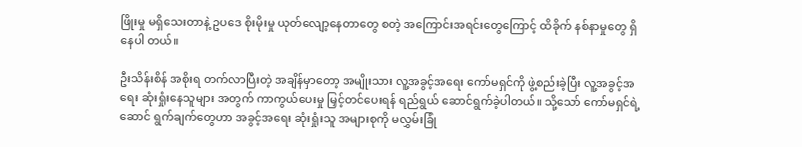ဖြိုးမှု မရှိသေးတာနဲ့ ဥပဒေ စိုးမိုးမှု ယုတ်လျော့နေတာတွေ စတဲ့ အကြောင်းအရင်းတွေကြောင့် ထိခိုက် နစ်နာမှုတွေ ရှိနေပါ တယ်။

ဦးသိန်းစိန် အစိုးရ တက်လာပြီးတဲ့ အချိန်မှာတော့ အမျိုးသား လူ့အခွင့်အရေး ကော်မရှင်ကို ဖွဲ့စည်းခဲ့ပြီး လူ့အခွင့်အရေး ဆုံးရှုံးနေသူများ အတွက် ကာကွယ်ပေးမှု မြှင့်တင်ပေးရန် ရည်ရွယ် ဆောင်ရွက်ခဲ့ပါတယ်။ သို့သော် ကော်မရှင်ရဲ့ ဆောင် ရွက်ချက်တွေဟာ အခွင့်အရေး ဆုံးရှုံးသူ အများစုကို မလွှမ်းခြုံ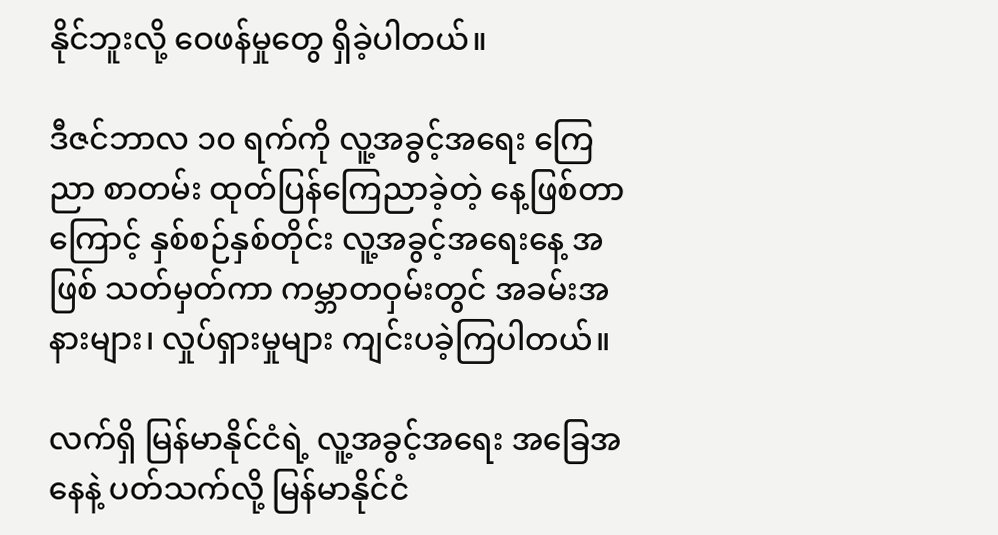နိုင်ဘူးလို့ ဝေဖန်မှုတွေ ရှိခဲ့ပါတယ်။

ဒီဇင်ဘာလ ၁၀ ရက်ကို လူ့အခွင့်အရေး ကြေညာ စာတမ်း ထုတ်ပြန်ကြေညာခဲ့တဲ့ နေ့ဖြစ်တာကြောင့် နှစ်စဉ်နှစ်တိုင်း လူ့အခွင့်အရေးနေ့ အဖြစ် သတ်မှတ်ကာ ကမ္ဘာတဝှမ်းတွင် အခမ်းအနားများ၊ လှုပ်ရှားမှုများ ကျင်းပခဲ့ကြပါတယ်။

လက်ရှိ မြန်မာနိုင်ငံရဲ့ လူ့အခွင့်အရေး အခြေအနေနဲ့ ပတ်သက်လို့ မြန်မာနိုင်ငံ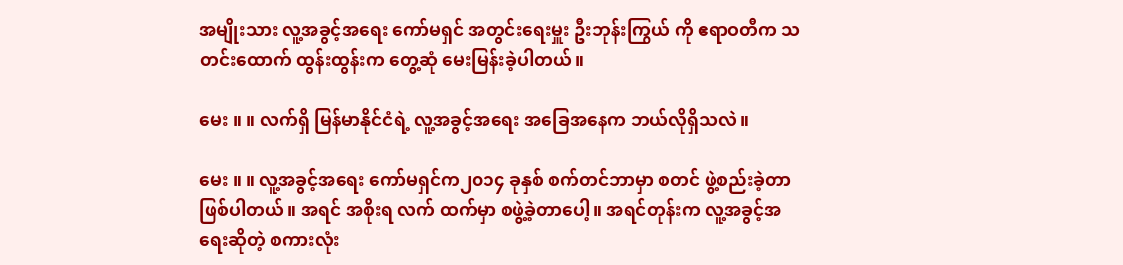အမျိုးသား လူ့အခွင့်အရေး ကော်မရှင် အတွင်းရေးမှူး ဦးဘုန်းကြွယ် ကို ဧရာဝတီက သတင်းထောက် ထွန်းထွန်းက တွေ့ဆုံ မေးမြန်းခဲ့ပါတယ်။

မေး ။ ။ လက်ရှိ မြန်မာနိုင်ငံရဲ့ လူ့အခွင့်အရေး အခြေအနေက ဘယ်လိုရှိသလဲ။

မေး ။ ။ လူ့အခွင့်အရေး ကော်မရှင်က၂၀၁၄ ခုနှစ် စက်တင်ဘာမှာ စတင် ဖွဲ့စည်းခဲ့တာ ဖြစ်ပါတယ်။ အရင် အစိုးရ လက် ထက်မှာ စဖွဲ့ခဲ့တာပေါ့။ အရင်တုန်းက လူ့အခွင့်အရေးဆိုတဲ့ စကားလုံး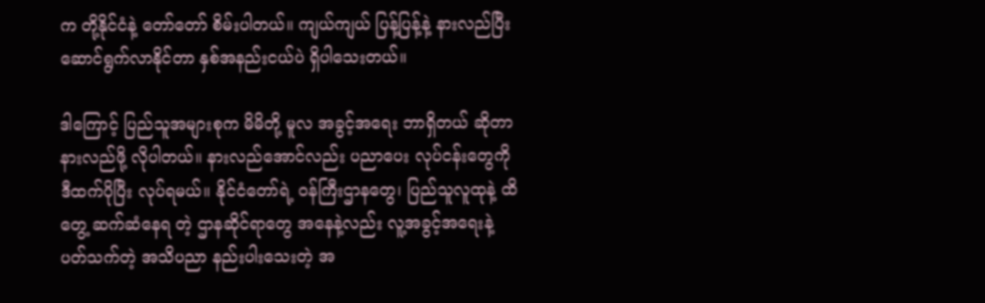က တို့နိုင်ငံနဲ့ တော်တော် စိမ်းပါတယ်။ ကျယ်ကျယ် ပြန့်ပြန့်နဲ့ နားလည်ပြီး ဆောင်ရွက်လာနိုင်တာ နှစ်အနည်းငယ်ပဲ ရှိပါသေးတယ်။

ဒါကြောင့် ပြည်သူအများစုက မိမိတို့ မူလ အခွင့်အရေး ဘာရှိတယ် ဆိုတာ နားလည်ဖို့ လိုပါတယ်။ နားလည်အောင်လည်း ပညာပေး လုပ်ငန်းတွေကို ဒီထက်ပိုပြီး လုပ်ရမယ်။ နိုင်ငံတော်ရဲ့ ဝန်ကြီးဌာနတွေ၊ ပြည်သူလူထုနဲ့ ထိတွေ့ ဆက်ဆံနေရ တဲ့ ဌာနဆိုင်ရာတွေ အနေနဲ့လည်း လူ့အခွင့်အရေးနဲ့ ပတ်သက်တဲ့ အသိပညာ နည်းပါးသေးတဲ့ အ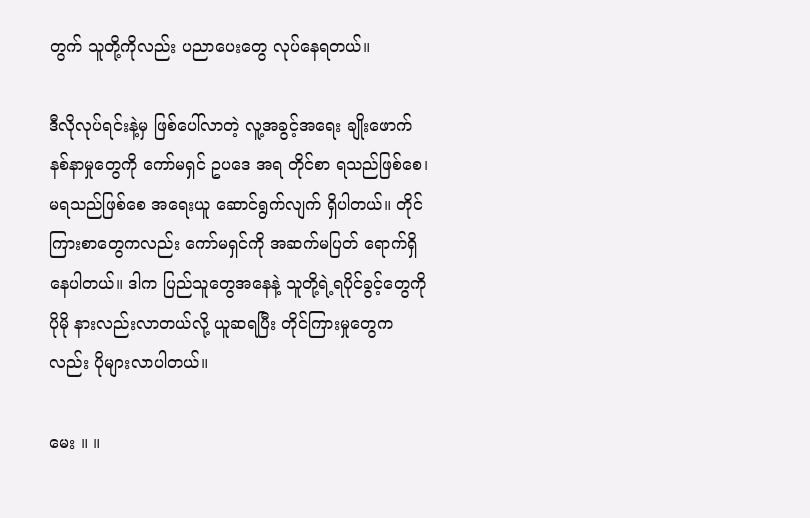တွက် သူတို့ကိုလည်း ပညာပေးတွေ လုပ်နေရတယ်။

ဒီလိုလုပ်ရင်းနဲ့မှ ဖြစ်ပေါ်လာတဲ့ လူ့အခွင့်အရေး ချိုးဖောက် နစ်နာမှုတွေကို ကော်မရှင် ဥပဒေ အရ တိုင်စာ ရသည်ဖြစ်စေ၊ မရသည်ဖြစ်စေ အရေးယူ ဆောင်ရွက်လျက် ရှိပါတယ်။ တိုင်ကြားစာတွေကလည်း ကော်မရှင်ကို အဆက်မပြတ် ရောက်ရှိ နေပါတယ်။ ဒါက ပြည်သူတွေအနေနဲ့ သူတို့ရဲ့ရပိုင်ခွင့်တွေကို ပိုမို နားလည်းလာတယ်လို့ ယူဆရပြီး တိုင်ကြားမှုတွေက လည်း ပိုများလာပါတယ်။

မေး ။ ။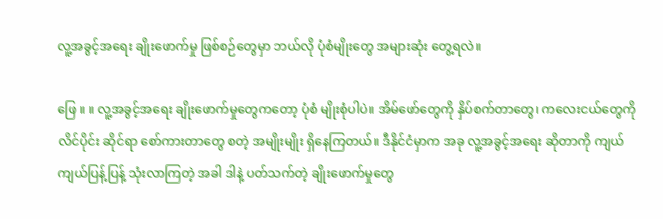လူ့အခွင့်အရေး ချိုးဖောက်မှု ဖြစ်စဉ်တွေမှာ ဘယ်လို ပုံစံမျိုးတွေ အများဆုံး တွေ့ရလဲ။

ဖြေ ။ ။ လူ့အခွင့်အရေး ချိုးဖောက်မှုတွေကတော့ ပုံစံ မျိုးစုံပါပဲ။ အိမ်ဖော်တွေကို နှိပ်စက်တာတွေ၊ ကလေးငယ်တွေကို လိင်ပိုင်း ဆိုင်ရာ စော်ကားတာတွေ စတဲ့ အမျိုးမျိုး ရှိနေကြတယ်။ ဒီနိုင်ငံမှာက အခု လူ့အခွင့်အရေး ဆိုတာကို ကျယ် ကျယ်ပြန့်ပြန့် သုံးလာကြတဲ့ အခါ ဒါနဲ့ ပတ်သက်တဲ့ ချိုးဖောက်မှုတွေ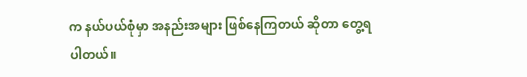က နယ်ပယ်စုံမှာ အနည်းအများ ဖြစ်နေကြတယ် ဆိုတာ တွေ့ရပါတယ်။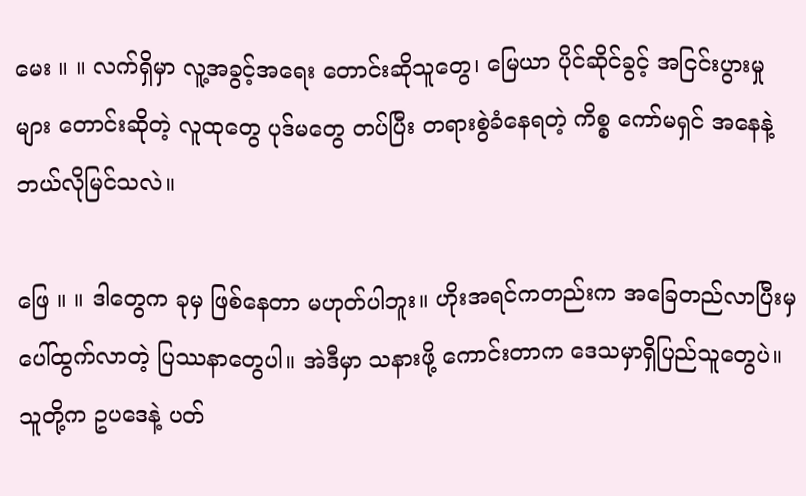မေး ။ ။ လက်ရှိမှာ လူ့အခွင့်အရေး တောင်းဆိုသူတွေ၊ မြေယာ ပိုင်ဆိုင်ခွင့် အငြင်းပွားမှုများ တောင်းဆိုတဲ့ လူထုတွေ ပုဒ်မတွေ တပ်ပြီး တရားစွဲခံနေရတဲ့ ကိစ္စ ကော်မရှင် အနေနဲ့ ဘယ်လိုမြင်သလဲ။

ဖြေ ။ ။ ဒါတွေက ခုမှ ဖြစ်နေတာ မဟုတ်ပါဘူး။ ဟိုးအရင်ကတည်းက အခြေတည်လာပြီးမှ ပေါ်ထွက်လာတဲ့ ပြဿနာတွေပါ။ အဲဒီမှာ သနားဖို့ ကောင်းတာက ဒေသမှာရှိပြည်သူတွေပဲ။ သူတို့က ဥပဒေနဲ့ ပတ်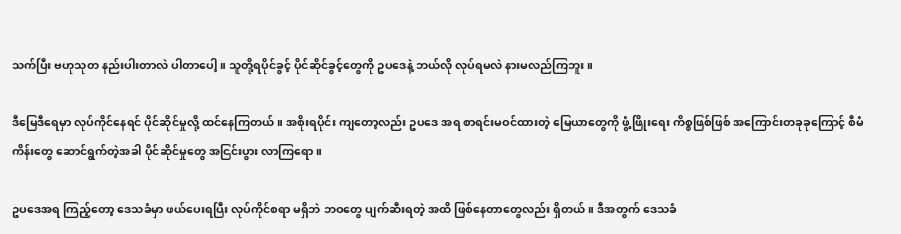သက်ပြီး ဗဟုသုတ နည်းပါးတာလဲ ပါတာပေါ့။ သူတို့ရပိုင်ခွင့် ပိုင်ဆိုင်ခွင့်တွေကို ဥပဒေနဲ့ ဘယ်လို လုပ်ရမလဲ နားမလည်ကြဘူး။

ဒီမြေဒီရေမှာ လုပ်ကိုင်နေရင် ပိုင်ဆိုင်မှုလို့ ထင်နေကြတယ်။ အစိုးရပိုင်း ကျတော့လည်း ဥပဒေ အရ စာရင်းမဝင်ထားတဲ့ မြေယာတွေကို ဖွံ့ဖြိုးရေး ကိစ္စဖြစ်ဖြစ် အကြောင်းတခုခုကြောင့် စီမံကိန်းတွေ ဆောင်ရွက်တဲ့အခါ ပိုင်ဆိုင်မှုတွေ အငြင်းပွား လာကြရော။

ဥပဒေအရ ကြည့်တော့ ဒေသခံမှာ ဖယ်ပေးရပြီး လုပ်ကိုင်စရာ မရှိဘဲ ဘဝတွေ ပျက်ဆီးရတဲ့ အထိ ဖြစ်နေတာတွေလည်း ရှိတယ်။ ဒီအတွက် ဒေသခံ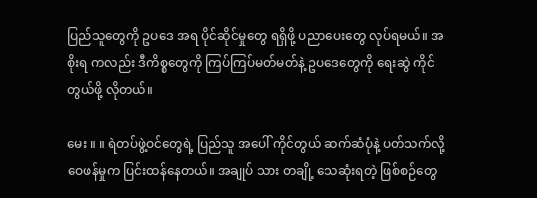ပြည်သူတွေကို ဥပဒေ အရ ပိုင်ဆိုင်မှုတွေ ရရှိဖို့ ပညာပေးတွေ လုပ်ရမယ်။ အစိုးရ ကလည်း ဒီကိစ္စတွေကို ကြပ်ကြပ်မတ်မတ်နဲ့ ဥပဒေတွေကို ရေးဆွဲ ကိုင်တွယ်ဖို့ လိုတယ်။

မေး ။ ။ ရဲတပ်ဖွဲ့ဝင်တွေရဲ့ ပြည်သူ အပေါ် ကိုင်တွယ် ဆက်ဆံပုံနဲ့ ပတ်သက်လို့ ဝေဖန်မှုက ပြင်းထန်နေတယ်။ အချုပ် သား တချို့ သေဆုံးရတဲ့ ဖြစ်စဉ်တွေ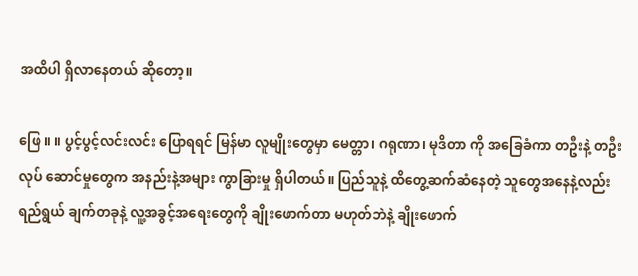အထိပါ ရှိလာနေတယ် ဆိုတော့။

ဖြေ ။ ။ ပွင့်ပွင့်လင်းလင်း ပြောရရင် မြန်မာ လူမျိုးတွေမှာ မေတ္တာ၊ ဂရုဏာ၊ မုဒိတာ ကို အခြေခံကာ တဦးနဲ့ တဦး လုပ် ဆောင်မှုတွေက အနည်းနဲ့အများ ကွာခြားမှု ရှိပါတယ်။ ပြည်သူနဲ့ ထိတွေ့ဆက်ဆံနေတဲ့ သူတွေအနေနဲ့လည်း ရည်ရွယ် ချက်တခုနဲ့ လူ့အခွင့်အရေးတွေကို ချိုးဖောက်တာ မဟုတ်ဘဲနဲ့ ချိုးဖောက်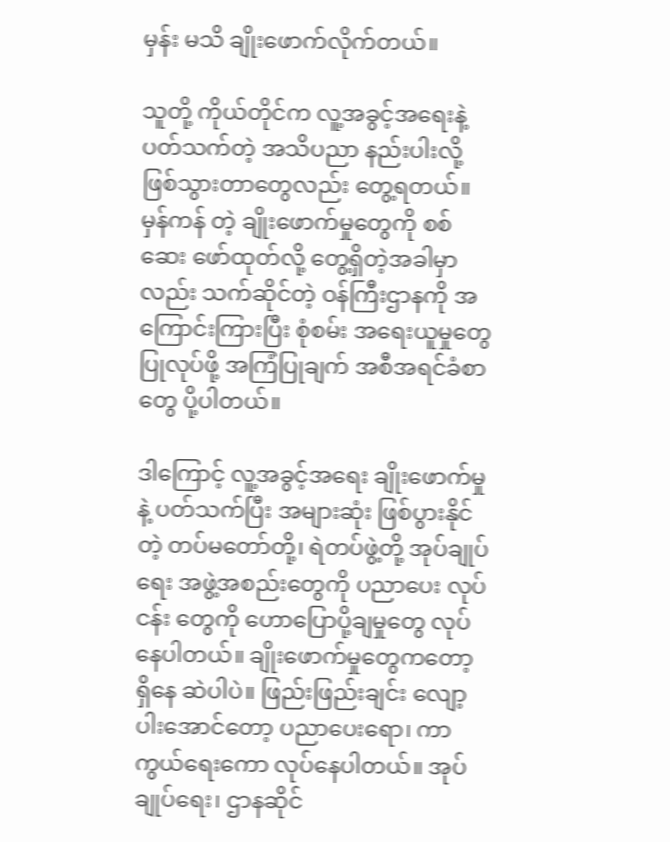မှန်း မသိ ချိုးဖောက်လိုက်တယ်။

သူတို့ ကိုယ်တိုင်က လူ့အခွင့်အရေးနဲ့ ပတ်သက်တဲ့ အသိပညာ နည်းပါးလို့ ဖြစ်သွားတာတွေလည်း တွေ့ရတယ်။ မှန်ကန် တဲ့ ချိုးဖောက်မှုတွေကို စစ်ဆေး ဖော်ထုတ်လို့ တွေ့ရှိတဲ့အခါမှာလည်း သက်ဆိုင်တဲ့ ဝန်ကြီးဌာနကို အကြောင်းကြားပြီး စုံစမ်း အရေးယူမှုတွေ ပြုလုပ်ဖို့ အကြံပြုချက် အစီအရင်ခံစာတွေ ပို့ပါတယ်။

ဒါကြောင့် လူ့အခွင့်အရေး ချိုးဖောက်မှုနဲ့ ပတ်သက်ပြီး အများဆုံး ဖြစ်ပွားနိုင်တဲ့ တပ်မတော်တို့၊ ရဲတပ်ဖွဲ့တို့ အုပ်ချုပ်ရေး အဖွဲ့အစည်းတွေကို ပညာပေး လုပ်ငန်း တွေကို ဟောပြောပို့ချမှုတွေ လုပ်နေပါတယ်။ ချိုးဖောက်မှုတွေကတော့ ရှိနေ ဆဲပါပဲ။ ဖြည်းဖြည်းချင်း လျော့ပါးအောင်တော့ ပညာပေးရော၊ ကာကွယ်ရေးကော လုပ်နေပါတယ်။ အုပ်ချုပ်ရေး၊ ဌာနဆိုင်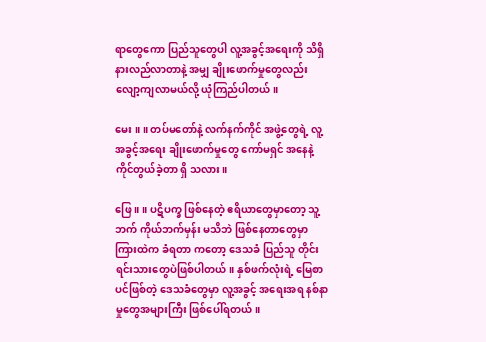ရာတွေကော ပြည်သူတွေပါ လူ့အခွင့်အရေးကို သိရှိ နားလည်လာတာနဲ့ အမျှ ချိုးဖောက်မှုတွေလည်း လျော့ကျလာမယ်လို့ ယုံကြည်ပါတယ်။

မေး ။ ။ တပ်မတော်နဲ့ လက်နက်ကိုင် အဖွဲ့တွေရဲ့ လူ့အခွင့်အရေး ချိုးဖောက်မှုတွေ ကော်မရှင် အနေနဲ့ ကိုင်တွယ်ခဲ့တာ ရှိ သလား။

ဖြေ ။ ။ ပဋိပက္ခ ဖြစ်နေတဲ့ ဧရိယာတွေမှာတော့ သူ့ဘက် ကိုယ်ဘက်မှန်း မသိဘဲ ဖြစ်နေတာတွေမှာ ကြားထဲက ခံရတာ ကတော့ ဒေသခံ ပြည်သူ တိုင်းရင်းသားတွေပဲဖြစ်ပါတယ်။ နှစ်ဖက်လုံးရဲ့ မြေစာပင်ဖြစ်တဲ့ ဒေသခံတွေမှာ လူ့အခွင့် အရေးအရ နစ်နာမှုတွေအများကြီး ဖြစ်ပေါ်ရတယ်။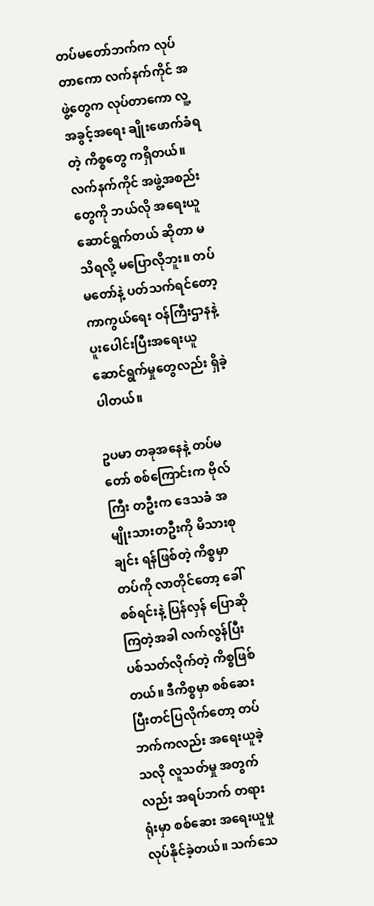တပ်မတော်ဘက်က လုပ်တာကော လက်နက်ကိုင် အဖွဲ့တွေက လုပ်တာကော လူ့အခွင့်အရေး ချိုးဖောက်ခံရတဲ့ ကိစ္စတွေ ကရှိတယ်။ လက်နက်ကိုင် အဖွဲ့အစည်းတွေကို ဘယ်လို အရေးယူ ဆောင်ရွက်တယ် ဆိုတာ မသိရလို့ မပြောလိုဘူး။ တပ်မတော်နဲ့ ပတ်သက်ရင်တော့ ကာကွယ်ရေး ဝန်ကြီးဌာနနဲ့ ပူးပေါင်းပြီးအရေးယူ ဆောင်ရွက်မှုတွေလည်း ရှိခဲ့ပါတယ်။

ဥပမာ တခုအနေနဲ့ တပ်မတော် စစ်ကြောင်းက ဗိုလ်ကြီး တဦးက ဒေသခံ အမျိုးသားတဦးကို မိသားစုချင်း ရန်ဖြစ်တဲ့ ကိစ္စမှာ တပ်ကို လာတိုင်တော့ ခေါ်စစ်ရင်းနဲ့ ပြန်လှန် ပြောဆိုကြတဲ့အခါ လက်လွန်ပြီး ပစ်သတ်လိုက်တဲ့ ကိစ္စဖြစ်တယ်။ ဒီကိစ္စမှာ စစ်ဆေးပြီးတင်ပြလိုက်တော့ တပ်ဘက်ကလည်း အရေးယူခဲ့သလို လူသတ်မှု အတွက်လည်း အရပ်ဘက် တရား ရုံးမှာ စစ်ဆေး အရေးယူမှု လုပ်နိုင်ခဲ့တယ်။ သက်သေ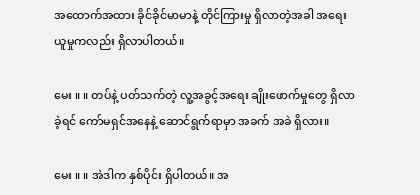အထောက်အထား ခိုင်ခိုင်မာမာနဲ့ တိုင်ကြားမှု ရှိလာတဲ့အခါ အရေး ယူမှုကလည်း ရှိလာပါတယ်။

မေး ။ ။ တပ်နဲ့ ပတ်သက်တဲ့ လူ့အခွင့်အရေး ချိုးဖောက်မှုတွေ ရှိလာခဲ့ရင် ကော်မရှင်အနေနဲ့ ဆောင်ရွက်ရာမှာ အခက် အခဲ ရှိလား။

မေး ။ ။ အဲဒါက နှစ်ပိုင်း ရှိပါတယ်။ အ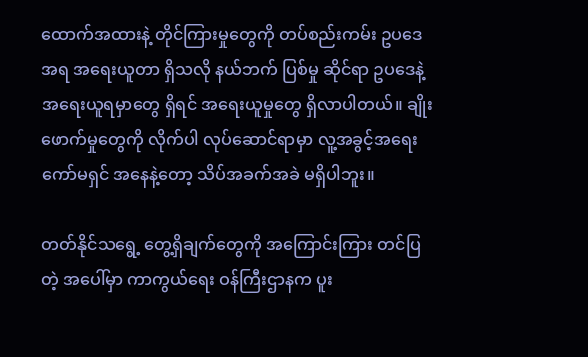ထောက်အထားနဲ့ တိုင်ကြားမှုတွေကို တပ်စည်းကမ်း ဥပဒေ အရ အရေးယူတာ ရှိသလို နယ်ဘက် ပြစ်မှု ဆိုင်ရာ ဥပဒေနဲ့ အရေးယူရမှာတွေ ရှိရင် အရေးယူမှုတွေ ရှိလာပါတယ်။ ချိုးဖောက်မှုတွေကို လိုက်ပါ လုပ်ဆောင်ရာမှာ လူ့အခွင့်အရေး ကော်မရှင် အနေနဲ့တော့ သိပ်အခက်အခဲ မရှိပါဘူး။

တတ်နိုင်သရွေ့ တွေ့ရှိချက်တွေကို အကြောင်းကြား တင်ပြတဲ့ အပေါ်မှာ ကာကွယ်ရေး ဝန်ကြီးဌာနက ပူး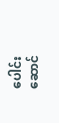ပေါင်း ဆောင်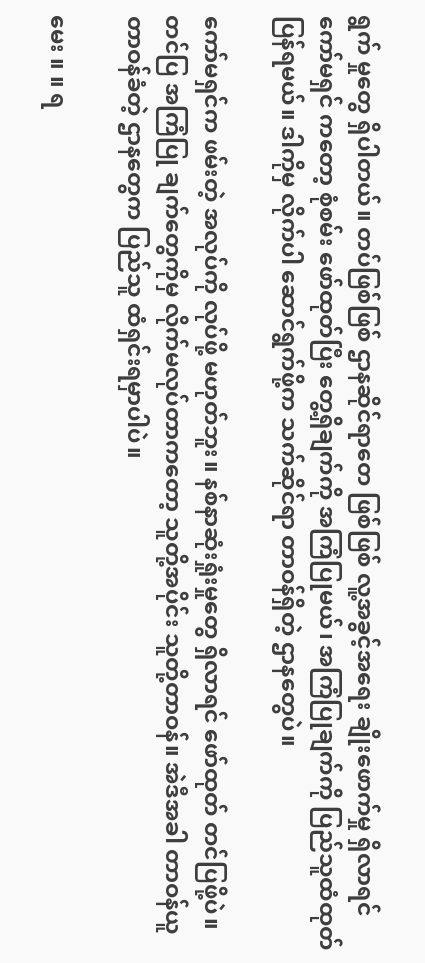ရွက် မှုတွေ ရှိပါတယ်။ တပ်ဖြစ်ဖြစ် ဌာနဆိုင်ရာတေ ဖြစ်ဖြစ် လူ့အခွင့်အရေး ချိုးဖောက်မှု ရှိလာရင် ကော်မရှင် ကတော့ စုံစမ်း ဖော်ထုတ်ပြီး တွေ့ရှိချက်ကို အကြံပြုမယ်၊ အကြံပြုချက်ကို ပြည်သူထံထုတ်ပြန်ရမယ်။ ဒါကိုမှ လိုက်ပါ ဆောင်ရွက်ဖို့က သက်ဆိုင်ရာ တာဝန်ရှိတဲ့ ဌာနတွေပဲ။

ကော်မရှင်က ဖမ်းတဲ့ အလုပ်ကို လုပ်ဖို့ မဟုတ်ဘူး။ နစ်နာဆုံးရှုံးမှုတွေ ရှိလာရင် ဖော်ထုတ် တင်ပြဖို့ပဲ။ တင်ပြ အကြံပြု ချက်တွေကိုမှ လိုက်မလုပ်တာကတော့ သူတို့အပိုင်း သူတို့တာဝန်။ အဲဒီအခါ တာဝန်ယူ တာဝန်ခံတဲ့ ဌာနတွေက ပြည်သူ ထံရှင်းရမှာပါပဲ။

မေး ။ ။ ရ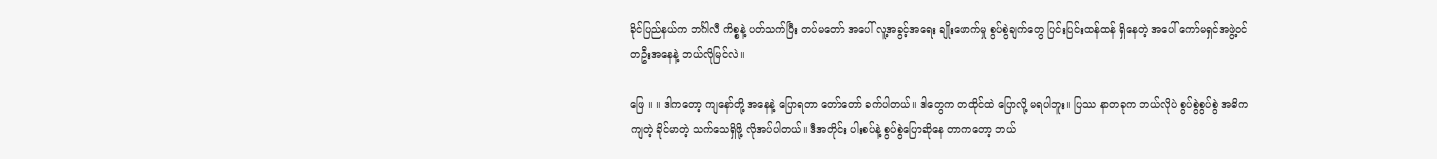ခိုင်ပြည်နယ်က ဘင်္ဂါလီ ကိစ္စနဲ့ ပတ်သက်ပြီး တပ်မတော် အပေါ် လူ့အခွင့်အရေး ချိုးဖောက်မှု စွပ်စွဲချက်တွေ ပြင်းပြင်းထန်ထန် ရှိနေတဲ့ အပေါ် ကော်မရှင်အဖွဲ့ဝင် တဦးအနေနဲ့ ဘယ်လိုမြင်လဲ။

ဖြေ ။ ။ ဒါကတော့ ကျနော်တို့ အနေနဲ့ ပြောရတာ တော်တော် ခက်ပါတယ်။ ဒါတွေက တထိုင်ထဲ ပြောလို့ မရပါဘူး။ ပြဿ နာတခုက ဘယ်လိုပဲ စွပ်စွဲစွပ်စွဲ အဓိကကျတဲ့ ခိုင်မာတဲ့ သက်သေရှိဖို့ လိုအပ်ပါတယ်။ ဒီအတိုင်း ပါးစပ်နဲ့ စွပ်စွဲပြောဆိုနေ တာကတော့ ဘယ်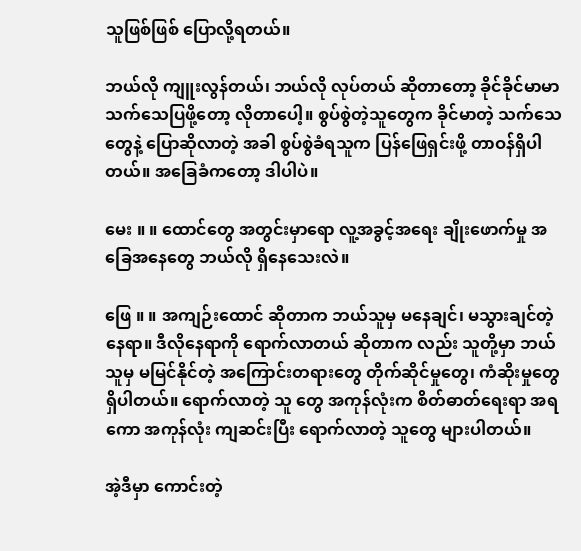သူဖြစ်ဖြစ် ပြောလို့ရတယ်။

ဘယ်လို ကျူးလွန်တယ်၊ ဘယ်လို လုပ်တယ် ဆိုတာတော့ ခိုင်ခိုင်မာမာ သက်သေပြဖို့တော့ လိုတာပေါ့။ စွပ်စွဲတဲ့သူတွေက ခိုင်မာတဲ့ သက်သေတွေနဲ့ ပြောဆိုလာတဲ့ အခါ စွပ်စွဲခံရသူက ပြန်ဖြေရှင်းဖို့ တာဝန်ရှိပါတယ်။ အခြေခံကတော့ ဒါပါပဲ။

မေး ။ ။ ထောင်တွေ အတွင်းမှာရော လူ့အခွင့်အရေး ချိုးဖောက်မှု အခြေအနေတွေ ဘယ်လို ရှိနေသေးလဲ။

ဖြေ ။ ။ အကျဉ်းထောင် ဆိုတာက ဘယ်သူမှ မနေချင်၊ မသွားချင်တဲ့ နေရာ။ ဒီလိုနေရာကို ရောက်လာတယ် ဆိုတာက လည်း သူတို့မှာ ဘယ်သူမှ မမြင်နိုင်တဲ့ အကြောင်းတရားတွေ တိုက်ဆိုင်မှုတွေ၊ ကံဆိုးမှုတွေ ရှိပါတယ်။ ရောက်လာတဲ့ သူ တွေ အကုန်လုံးက စိတ်ဓာတ်ရေးရာ အရကော အကုန်လုံး ကျဆင်းပြီး ရောက်လာတဲ့ သူတွေ များပါတယ်။

အဲ့ဒီမှာ ကောင်းတဲ့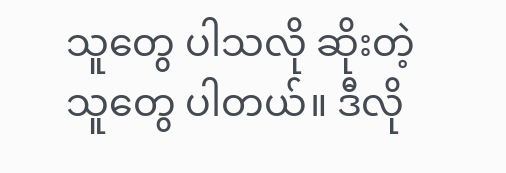သူတွေ ပါသလို ဆိုးတဲ့သူတွေ ပါတယ်။ ဒီလို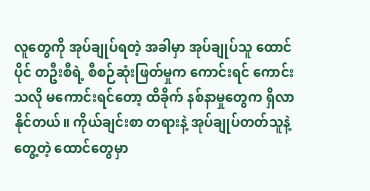လူတွေကို အုပ်ချုပ်ရတဲ့ အခါမှာ အုပ်ချုပ်သူ ထောင်ပိုင် တဦးစီရဲ့ စီစဉ်ဆုံးဖြတ်မှုက ကောင်းရင် ကောင်းသလို မကောင်းရင်တော့ ထိခိုက် နစ်နာမှုတွေက ရှိလာနိုင်တယ်။ ကိုယ်ချင်းစာ တရားနဲ့ အုပ်ချုပ်တတ်သူနဲ့ တွေ့တဲ့ ထောင်တွေမှာ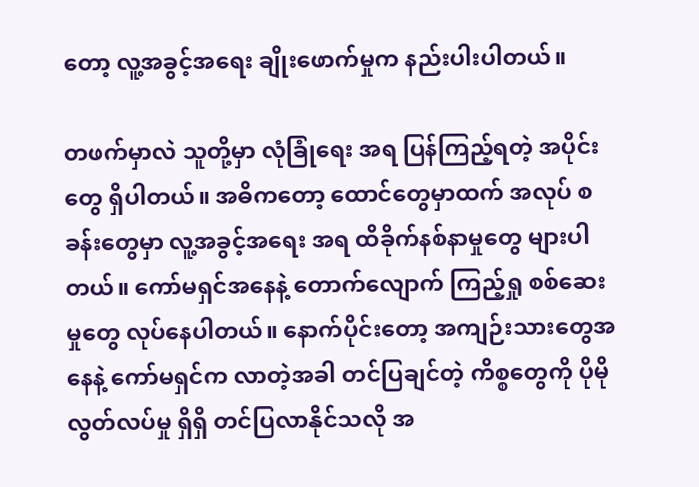တော့ လူ့အခွင့်အရေး ချိုးဖောက်မှုက နည်းပါးပါတယ်။

တဖက်မှာလဲ သူတို့မှာ လုံခြုံရေး အရ ပြန်ကြည့်ရတဲ့ အပိုင်းတွေ ရှိပါတယ်။ အဓိကတော့ ထောင်တွေမှာထက် အလုပ် စခန်းတွေမှာ လူ့အခွင့်အရေး အရ ထိခိုက်နစ်နာမှုတွေ များပါတယ်။ ကော်မရှင်အနေနဲ့ တောက်လျောက် ကြည့်ရှု စစ်ဆေး မှုတွေ လုပ်နေပါတယ်။ နောက်ပိုင်းတော့ အကျဉ်းသားတွေအနေနဲ့ ကော်မရှင်က လာတဲ့အခါ တင်ပြချင်တဲ့ ကိစ္စတွေကို ပိုမို လွတ်လပ်မှု ရှိရှိ တင်ပြလာနိုင်သလို အ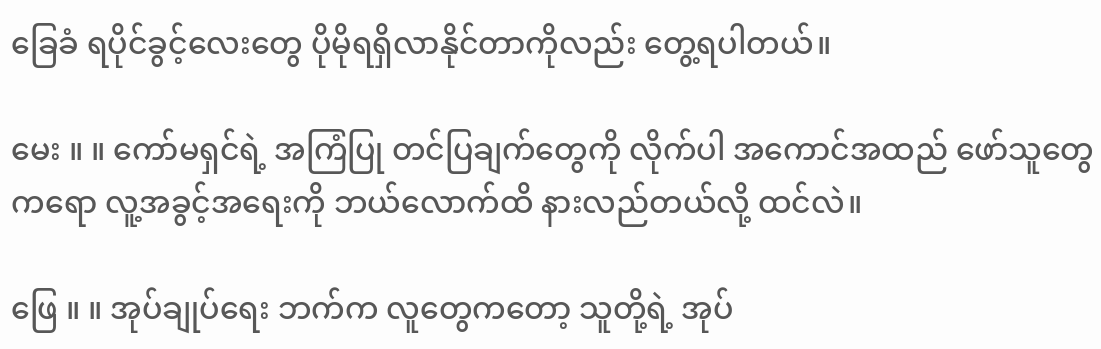ခြေခံ ရပိုင်ခွင့်လေးတွေ ပိုမိုရရှိလာနိုင်တာကိုလည်း တွေ့ရပါတယ်။

မေး ။ ။ ကော်မရှင်ရဲ့ အကြံပြု တင်ပြချက်တွေကို လိုက်ပါ အကောင်အထည် ဖော်သူတွေကရော လူ့အခွင့်အရေးကို ဘယ်လောက်ထိ နားလည်တယ်လို့ ထင်လဲ။

ဖြေ ။ ။ အုပ်ချုပ်ရေး ဘက်က လူတွေကတော့ သူတို့ရဲ့ အုပ်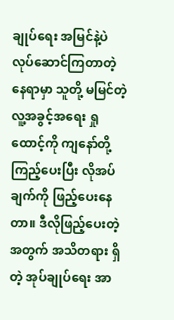ချုပ်ရေး အမြင်နဲ့ပဲ လုပ်ဆောင်ကြတာတဲ့ နေရာမှာ သူတို့ မမြင်တဲ့ လူ့အခွင့်အရေး ရှုထောင့်ကို ကျနော်တို့ ကြည့်ပေးပြီး လိုအပ်ချက်ကို ဖြည့်ပေးနေတာ။ ဒီလိုဖြည့်ပေးတဲ့ အတွက် အသိတရား ရှိတဲ့ အုပ်ချုပ်ရေး အာ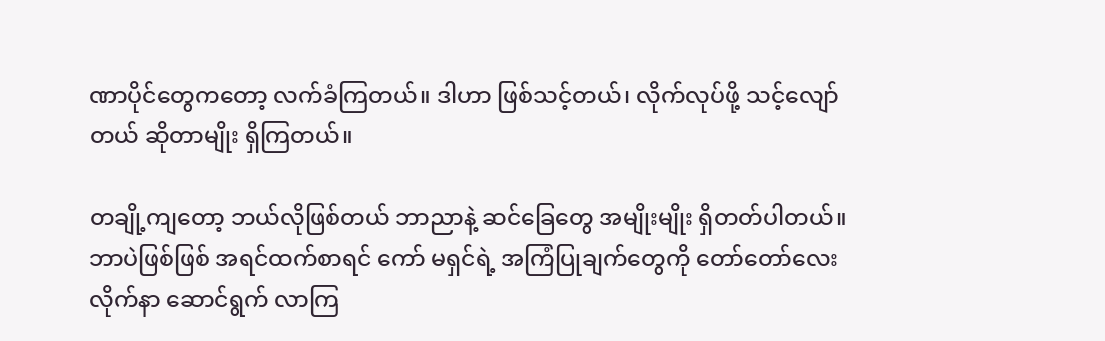ဏာပိုင်တွေကတော့ လက်ခံကြတယ်။ ဒါဟာ ဖြစ်သင့်တယ်၊ လိုက်လုပ်ဖို့ သင့်လျော် တယ် ဆိုတာမျိုး ရှိကြတယ်။

တချို့ကျတော့ ဘယ်လိုဖြစ်တယ် ဘာညာနဲ့ ဆင်ခြေတွေ အမျိုးမျိုး ရှိတတ်ပါတယ်။ ဘာပဲဖြစ်ဖြစ် အရင်ထက်စာရင် ကော် မရှင်ရဲ့ အကြံပြုချက်တွေကို တော်တော်လေး လိုက်နာ ဆောင်ရွက် လာကြ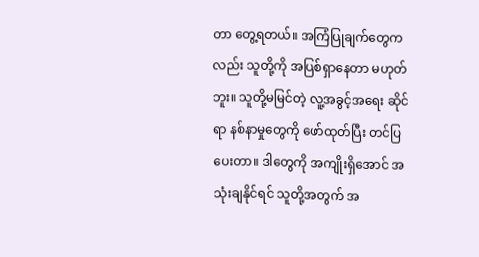တာ တွေ့ရတယ်။ အကြံပြုချက်တွေကလည်း သူတို့ကို အပြစ်ရှာနေတာ မဟုတ်ဘူး။ သူတို့မမြင်တဲ့ လူ့အခွင့်အရေး ဆိုင်ရာ နစ်နာမှုတွေကို ဖော်ထုတ်ပြီး တင်ပြပေးတာ။ ဒါတွေကို အကျိုးရှိအောင် အသုံးချနိုင်ရင် သူတို့အတွက် အ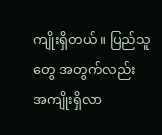ကျိုးရှိတယ်။ ပြည်သူတွေ အတွက်လည်း အကျိုးရှိလာ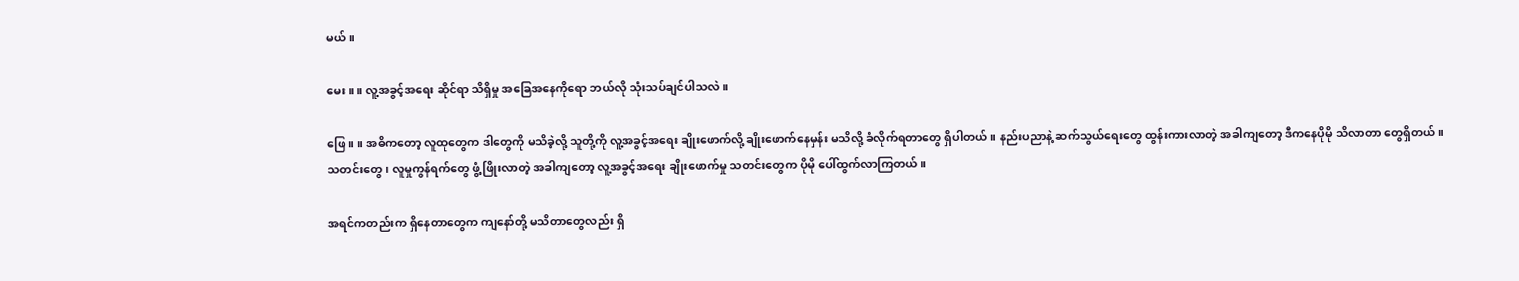မယ်။

မေး ။ ။ လူ့အခွင့်အရေး ဆိုင်ရာ သိရှိမှု အခြေအနေကိုရော ဘယ်လို သုံးသပ်ချင်ပါသလဲ။

ဖြေ ။ ။ အဓိကတော့ လူထုတွေက ဒါတွေကို မသိခဲ့လို့ သူတို့ကို လူ့အခွင့်အရေး ချိုးဖောက်လို့ ချိုးဖောက်နေမှန်း မသိလို့ ခံလိုက်ရတာတွေ ရှိပါတယ်။ နည်းပညာနဲ့ ဆက်သွယ်ရေးတွေ ထွန်းကားလာတဲ့ အခါကျတော့ ဒီကနေပိုမို သိလာတာ တွေရှိတယ်။ သတင်းတွေ၊ လူမှုကွန်ရက်တွေ ဖွံ့ဖြိုးလာတဲ့ အခါကျတော့ လူ့အခွင့်အရေး ချိုးဖောက်မှု သတင်းတွေက ပိုမို ပေါ်ထွက်လာကြတယ်။

အရင်ကတည်းက ရှိနေတာတွေက ကျနော်တို့ မသိတာတွေလည်း ရှိ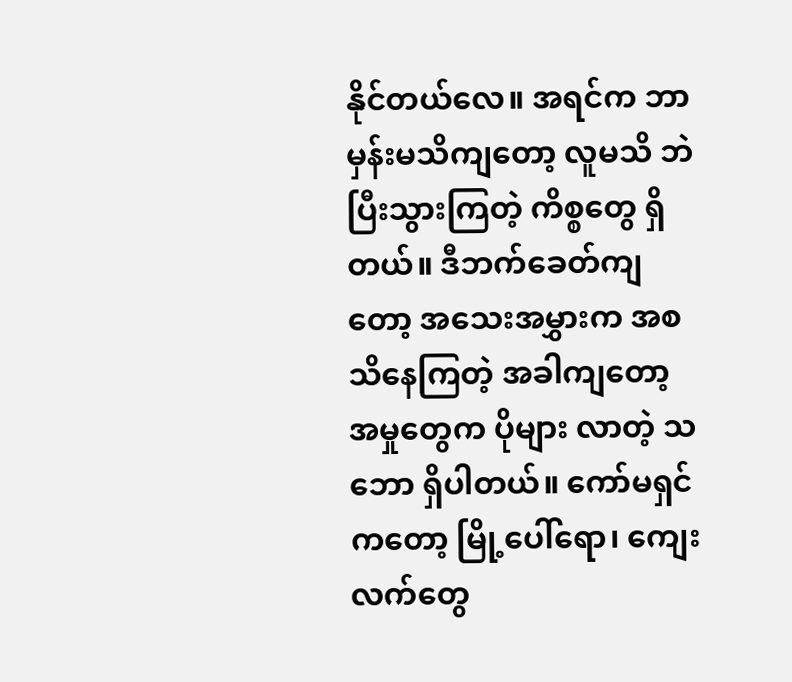နိုင်တယ်လေ။ အရင်က ဘာမှန်းမသိကျတော့ လူမသိ ဘဲ ပြီးသွားကြတဲ့ ကိစ္စတွေ ရှိတယ်။ ဒီဘက်ခေတ်ကျတော့ အသေးအမွှားက အစ သိနေကြတဲ့ အခါကျတော့ အမှုတွေက ပိုများ လာတဲ့ သဘော ရှိပါတယ်။ ကော်မရှင်ကတော့ မြို့ပေါ်ရော၊ ကျေးလက်တွေ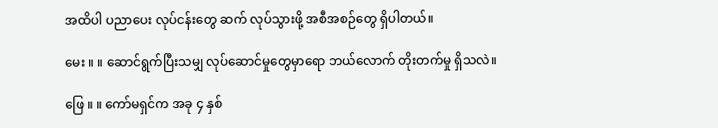အထိပါ ပညာပေး လုပ်ငန်းတွေ ဆက် လုပ်သွားဖို့ အစီအစဉ်တွေ ရှိပါတယ်။

မေး ။ ။ ဆောင်ရွက်ပြီးသမျှ လုပ်ဆောင်မှုတွေမှာရော ဘယ်လောက် တိုးတက်မှု ရှိသလဲ။

ဖြေ ။ ။ ကော်မရှင်က အခု ၄ နှစ်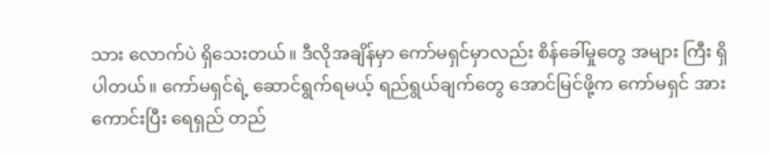သား လောက်ပဲ ရှိသေးတယ်။ ဒီလိုအချိန်မှာ ကော်မရှင်မှာလည်း စိန်ခေါ်မှုတွေ အများ ကြီး ရှိပါတယ်။ ကော်မရှင်ရဲ့ ဆောင်ရွက်ရမယ့် ရည်ရွယ်ချက်တွေ အောင်မြင်ဖို့က ကော်မရှင် အားကောင်းပြီး ရေရှည် တည်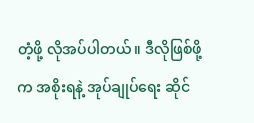တံ့ဖို့ လိုအပ်ပါတယ်။ ဒီလိုဖြစ်ဖို့က အစိုးရနဲ့ အုပ်ချုပ်ရေး ဆိုင်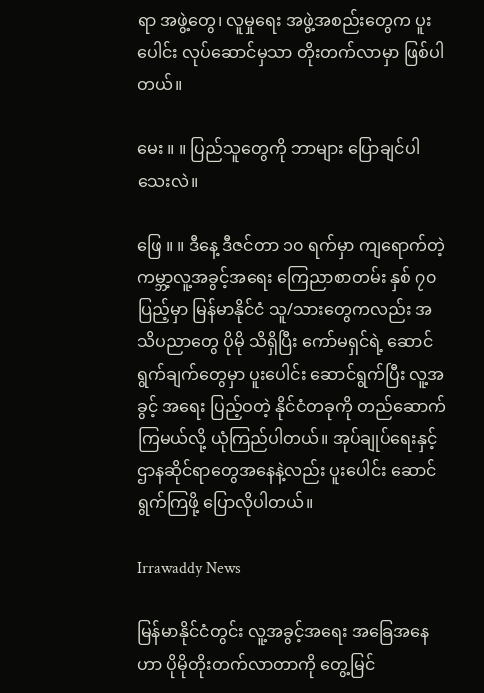ရာ အဖွဲ့တွေ၊ လူမှုရေး အဖွဲ့အစည်းတွေက ပူးပေါင်း လုပ်ဆောင်မှသာ တိုးတက်လာမှာ ဖြစ်ပါတယ်။

မေး ။ ။ ပြည်သူတွေကို ဘာများ ပြောချင်ပါသေးလဲ။

ဖြေ ။ ။ ဒီနေ့ ဒီဇင်တာ ၁၀ ရက်မှာ ကျရောက်တဲ့ ကမ္ဘာ့လူ့အခွင့်အရေး ကြေညာစာတမ်း နှစ် ၇၀ ပြည့်မှာ မြန်မာနိုင်ငံ သူ/သားတွေကလည်း အသိပညာတွေ ပိုမို သိရှိပြီး ကော်မရှင်ရဲ့ ဆောင်ရွက်ချက်တွေမှာ ပူးပေါင်း ဆောင်ရွက်ပြီး လူ့အခွင့် အရေး ပြည့်ဝတဲ့ နိုင်ငံတခုကို တည်ဆောက်ကြမယ်လို့ ယုံကြည်ပါတယ်။ အုပ်ချုပ်ရေးနှင့် ဌာနဆိုင်ရာတွေအနေနဲ့လည်း ပူးပေါင်း ဆောင်ရွက်ကြဖို့ ပြောလိုပါတယ်။

Irrawaddy News

မြန်မာနိုင်ငံတွင်း လူ့အခွင့်အရေး အခြေအနေဟာ ပိုမိုတိုးတက်လာတာကို တွေ့မြင်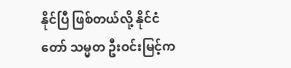နိုင်ပြီ ဖြစ်တယ်လို့ နိုင်ငံတော် သမ္မတ ဦးဝင်းမြင့်က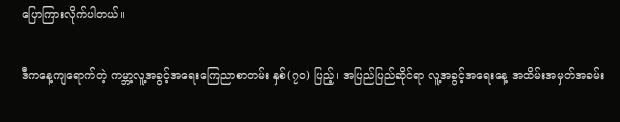ပြောကြားလိုက်ပါတယ်။

ဒီကနေ့ကျရောက်တဲ့ ကမ္ဘာ့လူ့အခွင့်အရေးကြေညာစာတမ်း နှစ်(၇ဝ) ပြည့်၊ အပြည်ပြည်ဆိုင်ရာ လူ့အခွင့်အရေးနေ့ အထိမ်းအမှတ်အခမ်း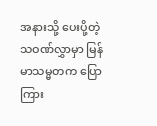အနားသို့ ပေးပို့တဲ့ သဝဏ်လွှာမှာ မြန်မာသမ္မတက ပြောကြား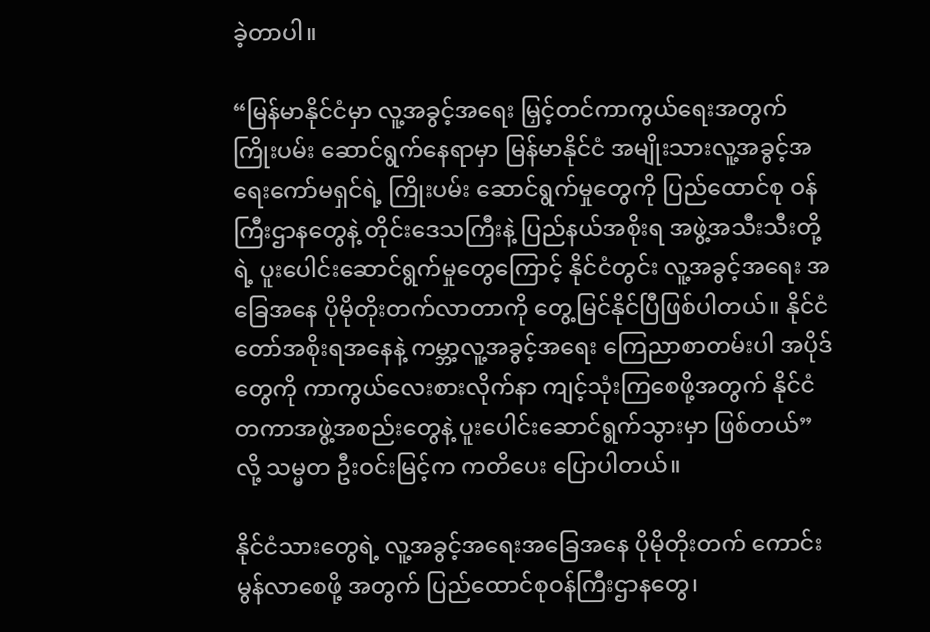ခဲ့တာပါ။

“မြန်မာနိုင်ငံမှာ လူ့အခွင့်အရေး မြှင့်တင်ကာကွယ်ရေးအတွက် ကြိုးပမ်း ဆောင်ရွက်နေရာမှာ မြန်မာနိုင်ငံ အမျိုးသားလူ့အခွင့်အရေးကော်မရှင်ရဲ့ ကြိုးပမ်း ဆောင်ရွက်မှုတွေကို ပြည်ထောင်စု ဝန်ကြီးဌာနတွေနဲ့ တိုင်းဒေသကြီးနဲ့ ပြည်နယ်အစိုးရ အဖွဲ့အသီးသီးတို့ရဲ့ ပူးပေါင်းဆောင်ရွက်မှုတွေကြောင့် နိုင်ငံတွင်း လူ့အခွင့်အရေး အခြေအနေ ပိုမိုတိုးတက်လာတာကို တွေ့မြင်နိုင်ပြီဖြစ်ပါတယ်။ နိုင်ငံတော်အစိုးရအနေနဲ့ ကမ္ဘာ့လူ့အခွင့်အရေး ကြေညာစာတမ်းပါ အပိုဒ်တွေကို ကာကွယ်လေးစားလိုက်နာ ကျင့်သုံးကြစေဖို့အတွက် နိုင်ငံတကာအဖွဲ့အစည်းတွေနဲ့ ပူးပေါင်းဆောင်ရွက်သွားမှာ ဖြစ်တယ်”လို့ သမ္မတ ဦးဝင်းမြင့်က ကတိပေး ပြောပါတယ်။

နိုင်ငံသားတွေရဲ့ လူ့အခွင့်အရေးအခြေအနေ ပိုမိုတိုးတက် ကောင်းမွန်လာစေဖို့ အတွက် ပြည်ထောင်စုဝန်ကြီးဌာနတွေ၊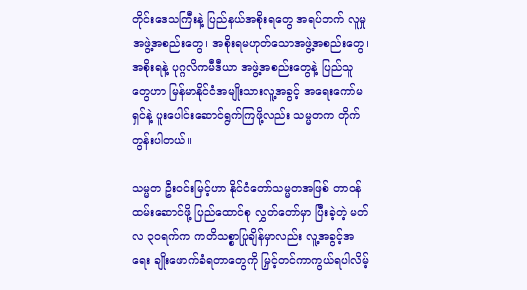တိုင်းဒေသကြီးနဲ့ ပြည်နယ်အစိုးရတွေ အရပ်ဘက် လူမှုအဖွဲ့အစည်းတွေ၊ အစိုးရမဟုတ်သောအဖွဲ့အစည်းတွေ၊ အစိုးရနဲ့ ပုဂ္ဂလိကမီဒီယာ အဖွဲ့အစည်းတွေနဲ့ ပြည်သူတွေဟာ မြန်မာနိုင်ငံအမျိုးသားလူ့အခွင့် အရေးကော်မရှင်နဲ့ ပူးပေါင်းဆောင်ရွက်ကြဖို့လည်း သမ္မတက တိုက်တွန်းပါတယ်။

သမ္မတ ဦးဝင်းမြင့်ဟာ နိုင်ငံတော်သမ္မတအဖြစ် တာဝန်ထမ်းဆောင်ဖို့ ပြည်ထောင်စု လွှတ်တော်မှာ ပြီးခဲ့တဲ့ မတ်လ ၃၀ရက်က ကတိသစ္စာပြုချိန်မှာလည်း လူ့အခွင့်အရေး ချိုးဖောက်ခံရတာတွေကို မြှင့်တင်ကာကွယ်ရပါလိမ့်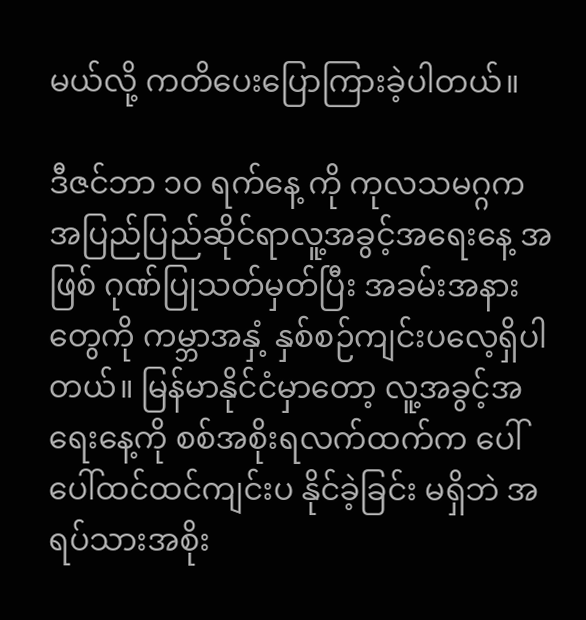မယ်လို့ ကတိပေးပြောကြားခဲ့ပါတယ်။

ဒီဇင်ဘာ ၁ဝ ရက်နေ့ ကို ကုလသမဂ္ဂက အပြည်ပြည်ဆိုင်ရာလူ့အခွင့်အရေးနေ့ အဖြစ် ဂုဏ်ပြုသတ်မှတ်ပြီး အခမ်းအနားတွေကို ကမ္ဘာအနှံ့ နှစ်စဉ်ကျင်းပလေ့ရှိပါတယ်။ မြန်မာနိုင်ငံမှာတော့ လူ့အခွင့်အရေးနေ့ကို စစ်အစိုးရလက်ထက်က ပေါ်ပေါ်ထင်ထင်ကျင်းပ နိုင်ခဲ့ခြင်း မရှိဘဲ အရပ်သားအစိုး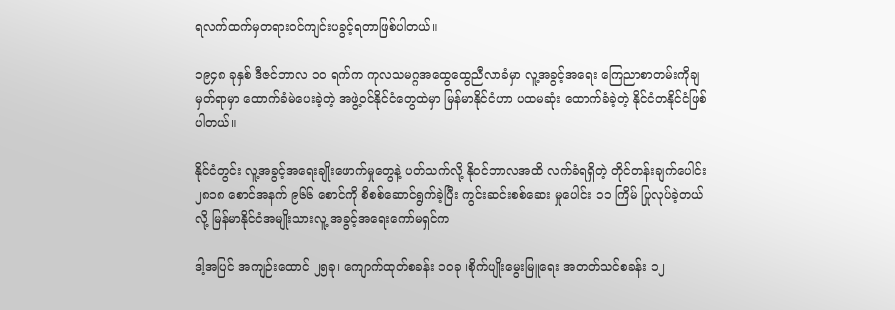ရလက်ထက်မှတရားဝင်ကျင်းပခွင့်ရတာဖြစ်ပါတယ်။

၁၉၄၈ ခုနှစ် ဒီဇင်ဘာလ ၁ဝ ရက်က ကုလသမဂ္ဂအထွေထွေညီလာခံမှာ လူ့အခွင့်အရေး ကြေညာစာတမ်းကိုချမှတ်ရာမှာ ထောက်ခံမဲပေးခဲ့တဲ့ အဖွဲ့ဝင်နိုင်ငံတွေထဲမှာ မြန်မာနိုင်ငံဟာ ပထမဆုံး ထောက်ခံခဲ့တဲ့ နိုင်ငံတနိုင်ငံဖြစ်ပါတယ်။

နိုင်ငံတွင်း လူ့အခွင့်အရေးချိုးဖောက်မှုတွေနဲ့ ပတ်သက်လို့ နိုဝင်ဘာလအထိ လက်ခံရရှိတဲ့ တိုင်တန်းချက်ပေါင်း ၂၈၁၈ စောင်အနက် ၉၆၆ စောင်ကို စိစစ်ဆောင်ရွက်ခဲ့ပြီး ကွင်းဆင်းစစ်ဆေး မှုပေါင်း ၁၁ ကြိမ် ပြုလုပ်ခဲ့တယ်လို့ မြန်မာနိုင်ငံအမျိုးသားလူ့ အခွင့်အရေးကော်မရှင်က

ဒါ့အပြင် အကျဉ်းထောင် ၂၅ခု၊ ကျောက်ထုတ်စခန်း ၁ဝခု ၊စိုက်ပျိုးမွေးမြူရေး အတတ်သင်စခန်း ၁၂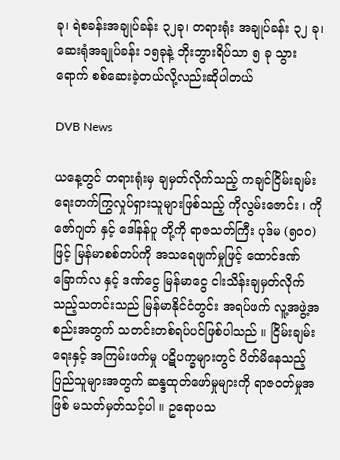ခု၊ ရဲစခန်းအချုပ်ခန်း ၃၂ခု၊ တရားရုံး အချုပ်ခန်း ၃၂ ခု၊ ဆေးရုံအချုပ်ခန်း ၁၅ခုနဲ့ ဘိုးဘွားရိပ်သာ ၅ ခု သွားရောက် စစ်ဆေးခဲ့တယ်လို့လည်းဆိုပါတယ်

DVB News

ယနေ့တွင် တရားရုံးမှ ချမှတ်လိုက်သည့် ကချင်ငြိမ်းချမ်းရေးတက်ကြွလှုပ်ရှားသူများဖြစ်သည့် ကိုလွမ်းဇောင်း ၊ ကိုဇော်ဂျတ် နှင့် ဒေါ်နန်ပူ တို့ကို ရာဇသတ်ကြီး ပုဒ်မ (၅၀ဝ) ဖြင့် မြန်မာစစ်တပ်ကို အသရေဖျက်မှုဖြင့် ထောင်ဒဏ် ခြောက်လ နှင့် ဒဏ်ငွေ မြန်မာငွေ ငါးသိန်းချမှတ်လိုက်သည့်သတင်းသည် မြန်မာနိုင်ငံတွင်း အရပ်ဖက် လူ့အဖွဲ့အစည်းအတွက် သတင်းတစ်ရပ်ပင်ဖြစ်ပါသည် ။ ငြိမ်းချမ်းရေးနှင့် အကြမ်းဖက်မှု ပဋိပက္ခများတွင် ပိတ်မိနေသည့် ပြည်သူများအတွက် ဆန္ဒထုတ်ဖော်မှုများကို ရာဇဝတ်မှုအဖြစ် မသတ်မှတ်သင့်ပါ ။ ဥရောပသ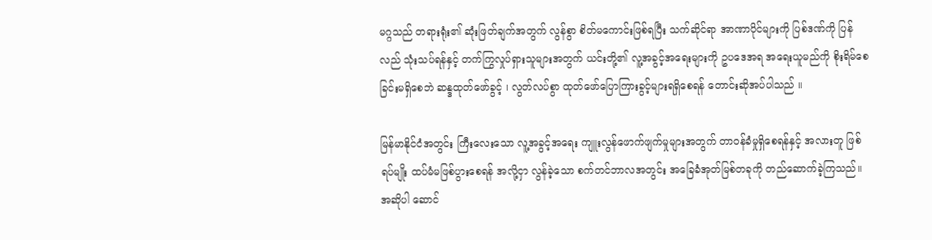မဂ္ဂသည် တရားရုံး၏ ဆုံးဖြတ်ချက်အတွက် လွန်စွာ စိတ်မကောင်းဖြစ်ရပြီး သက်ဆိုင်ရာ အာဏာပိုင်များကို ပြစ်ဒဏ်ကို ပြန်လည် သုံးသပ်ရန်နှင့် တက်ကြွလှုပ်ရှားသူများအတွက် ယင်းတို့၏ လူ့အခွင့်အရေးများကို ဥပဒေအရ အရေးယူမည်ကို စိုးရိမ်စေခြင်းမရှိစေဘဲ ဆန္ဒထုတ်ဖော်ခွင့် ၊ လွတ်လပ်စွာ ထုတ်ဖော်ပြောကြားခွင့်များရရှိစေရန် တောင်းဆိုအပ်ပါသည် ။

မြန်မာနိုင်ငံအတွင်း ကြီးလေးသော လူ့အခွင့်အရေး ကျူးလွန်ဖောက်ဖျက်မှုများအတွက် တာဝန်ခံမှုရှိစေရန်နှင့် အလားတူ ဖြစ်ရပ်မျိုး ထပ်မံမဖြစ်ပွားစေရန် အလို့ငှာ လွန်ခဲ့သော စက်တင်ဘာလအတွင်း အခြေခံအုတ်မြစ်တခုကို တည်ဆောက်ခဲ့ကြသည်။ အဆိုပါ ဆောင်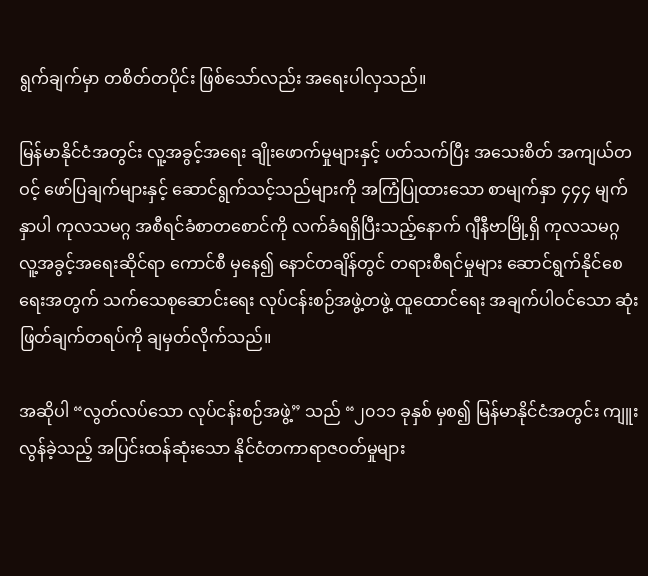ရွက်ချက်မှာ တစိတ်တပိုင်း ဖြစ်သော်လည်း အရေးပါလှသည်။

မြန်မာနိုင်ငံအတွင်း လူ့အခွင့်အရေး ချိုးဖောက်မှုများနှင့် ပတ်သက်ပြီး အသေးစိတ် အကျယ်တဝင့် ဖော်ပြချက်များနှင့် ဆောင်ရွက်သင့်သည်များကို အကြံပြုထားသော စာမျက်နှာ ၄၄၄ မျက်နှာပါ ကုလသမဂ္ဂ အစီရင်ခံစာတစောင်ကို လက်ခံရရှိပြီးသည့်နောက် ဂျီနီဗာမြို့ရှိ ကုလသမဂ္ဂ လူ့အခွင့်အရေးဆိုင်ရာ ကောင်စီ မှနေ၍ နောင်တချိန်တွင် တရားစီရင်မှုများ ဆောင်ရွက်နိုင်စေရေးအတွက် သက်သေစုဆောင်းရေး လုပ်ငန်းစဉ်အဖွဲ့တဖွဲ့ ထူထောင်ရေး အချက်ပါဝင်သော ဆုံးဖြတ်ချက်တရပ်ကို ချမှတ်လိုက်သည်။

အဆိုပါ “လွတ်လပ်သော လုပ်ငန်းစဉ်အဖွဲ့” သည် “၂၀၁၁ ခုနှစ် မှစ၍ မြန်မာနိုင်ငံအတွင်း ကျူးလွန်ခဲ့သည့် အပြင်းထန်ဆုံးသော နိုင်ငံတကာရာဇဝတ်မှုများ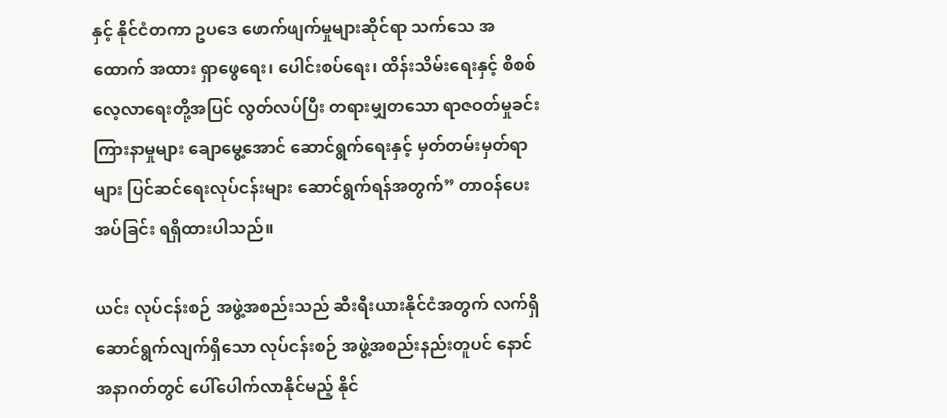နှင့် နိုင်ငံတကာ ဥပဒေ ဖောက်ဖျက်မှုများဆိုင်ရာ သက်သေ အထောက် အထား ရှာဖွေရေး၊ ပေါင်းစပ်ရေး၊ ထိန်းသိမ်းရေးနှင့် စိစစ်လေ့လာရေးတို့အပြင် လွတ်လပ်ပြီး တရားမျှတသော ရာဇဝတ်မှုခင်း ကြားနာမှုများ ချောမွေ့အောင် ဆောင်ရွက်ရေးနှင့် မှတ်တမ်းမှတ်ရာများ ပြင်ဆင်ရေးလုပ်ငန်းများ ဆောင်ရွက်ရန်အတွက်” တာဝန်ပေးအပ်ခြင်း ရရှိထားပါသည်။

ယင်း လုပ်ငန်းစဉ် အဖွဲ့အစည်းသည် ဆီးရီးယားနိုင်ငံအတွက် လက်ရှိ ဆောင်ရွက်လျက်ရှိသော လုပ်ငန်းစဉ် အဖွဲ့အစည်းနည်းတူပင် နောင်အနာဂတ်တွင် ပေါ်ပေါက်လာနိုင်မည့် နိုင်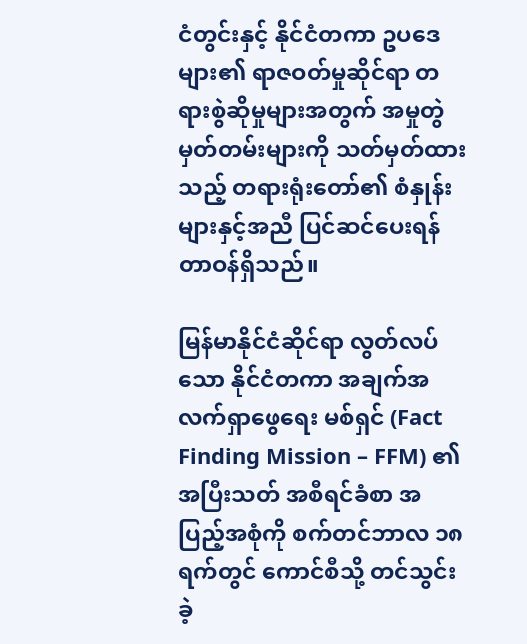ငံတွင်းနှင့် နိုင်ငံတကာ ဥပဒေများ၏ ရာဇဝတ်မှုဆိုင်ရာ တရားစွဲဆိုမှုများအတွက် အမှုတွဲ မှတ်တမ်းများကို သတ်မှတ်ထားသည့် တရားရုံးတော်၏ စံနှုန်းများနှင့်အညီ ပြင်ဆင်ပေးရန် တာဝန်ရှိသည်။

မြန်မာနိုင်ငံဆိုင်ရာ လွတ်လပ်သော နိုင်ငံတကာ အချက်အလက်ရှာဖွေရေး မစ်ရှင် (Fact Finding Mission – FFM) ၏ အပြီးသတ် အစီရင်ခံစာ အပြည့်အစုံကို စက်တင်ဘာလ ၁၈ ရက်တွင် ကောင်စီသို့ တင်သွင်းခဲ့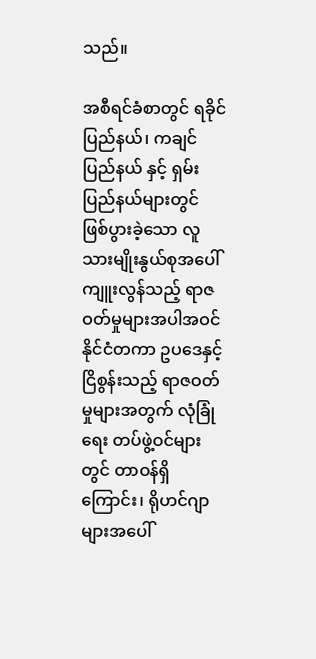သည်။

အစီရင်ခံစာတွင် ရခိုင်ပြည်နယ်၊ ကချင်ပြည်နယ် နှင့် ရှမ်းပြည်နယ်များတွင် ဖြစ်ပွားခဲ့သော လူသားမျိုးနွယ်စုအပေါ် ကျူးလွန်သည့် ရာဇဝတ်မှုများအပါအဝင် နိုင်ငံတကာ ဥပဒေနှင့် ငြိစွန်းသည့် ရာဇဝတ်မှုများအတွက် လုံခြုံရေး တပ်ဖွဲ့ဝင်များတွင် တာဝန်ရှိကြောင်း၊ ရိုဟင်ဂျာများအပေါ်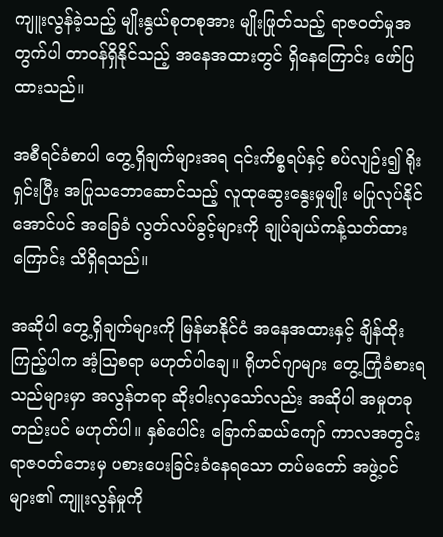ကျူးလွန်ခဲ့သည့် မျိုးနွယ်စုတစုအား မျိုးဖြုတ်သည့် ရာဇဝတ်မှုအတွက်ပါ တာဝန်ရှိနိုင်သည့် အနေအထားတွင် ရှိနေကြောင်း ဖော်ပြထားသည်။

အစီရင်ခံစာပါ တွေ့ရှိချက်များအရ ၎င်းကိစ္စရပ်နှင့် စပ်လျဉ်း၍ ရိုးရှင်းပြီး အပြုသဘောဆောင်သည့် လူထုဆွေးနွေးမှုမျိုး မပြုလုပ်နိုင်အောင်ပင် အခြေခံ လွတ်လပ်ခွင့်များကို ချုပ်ချယ်ကန့်သတ်ထားကြောင်း သိရှိရသည်။

အဆိုပါ တွေ့ရှိချက်များကို မြန်မာနိုင်ငံ အနေအထားနှင့် ချိန်ထိုးကြည့်ပါက အံ့ဩစရာ မဟုတ်ပါချေ။ ရိုဟင်ဂျာများ တွေ့ကြုံခံစားရသည်များမှာ အလွန်တရာ ဆိုးဝါးလှသော်လည်း အဆိုပါ အမှုတခုတည်းပင် မဟုတ်ပါ။ နှစ်ပေါင်း ခြောက်ဆယ်ကျော် ကာလအတွင်း ရာဇဝတ်ဘေးမှ ပစားပေးခြင်းခံနေရသော တပ်မတော် အဖွဲ့ဝင်များ၏ ကျူးလွန်မှုကို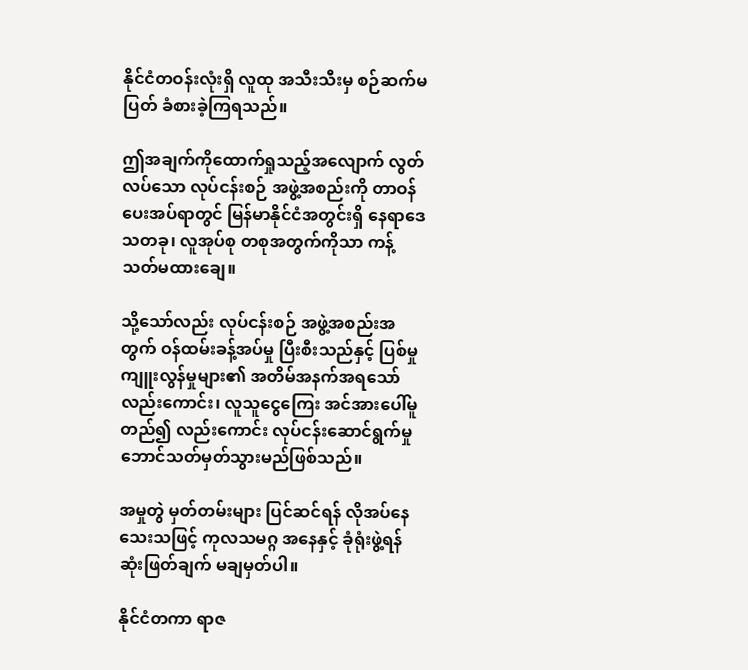နိုင်ငံတဝန်းလုံးရှိ လူထု အသီးသီးမှ စဉ်ဆက်မပြတ် ခံစားခဲ့ကြရသည်။

ဤအချက်ကိုထောက်ရှုသည့်အလျောက် လွတ်လပ်သော လုပ်ငန်းစဉ် အဖွဲ့အစည်းကို တာဝန်ပေးအပ်ရာတွင် မြန်မာနိုင်ငံအတွင်းရှိ နေရာဒေသတခု၊ လူအုပ်စု တစုအတွက်ကိုသာ ကန့်သတ်မထားချေ။

သို့သော်လည်း လုပ်ငန်းစဉ် အဖွဲ့အစည်းအတွက် ဝန်ထမ်းခန့်အပ်မှု ပြီးစီးသည်နှင့် ပြစ်မှုကျူးလွန်မှုများ၏ အတိမ်အနက်အရသော်လည်းကောင်း၊ လူသူငွေကြေး အင်အားပေါ်မူတည်၍ လည်းကောင်း လုပ်ငန်းဆောင်ရွက်မှု ဘောင်သတ်မှတ်သွားမည်ဖြစ်သည်။

အမှုတွဲ မှတ်တမ်းများ ပြင်ဆင်ရန် လိုအပ်နေသေးသဖြင့် ကုလသမဂ္ဂ အနေနှင့် ခုံရုံးဖွဲ့ရန် ဆုံးဖြတ်ချက် မချမှတ်ပါ။

နိုင်ငံတကာ ရာဇ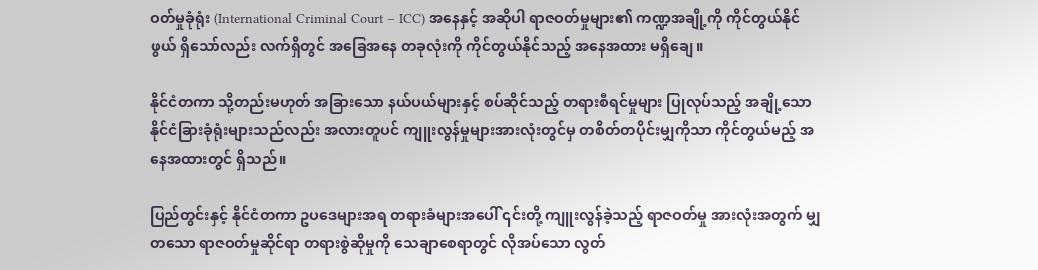ဝတ်မှုခုံရုံး (International Criminal Court – ICC) အနေနှင့် အဆိုပါ ရာဇဝတ်မှုများ၏ ကဏ္ဍအချို့ကို ကိုင်တွယ်နိုင်ဖွယ် ရှိသော်လည်း လက်ရှိတွင် အခြေအနေ တခုလုံးကို ကိုင်တွယ်နိုင်သည့် အနေအထား မရှိချေ။

နိုင်ငံတကာ သို့တည်းမဟုတ် အခြားသော နယ်ပယ်များနှင့် စပ်ဆိုင်သည့် တရားစီရင်မှုများ ပြုလုပ်သည့် အချို့သော နိုင်ငံခြားခုံရုံးများသည်လည်း အလားတူပင် ကျူးလွန်မှုများအားလုံးတွင်မှ တစိတ်တပိုင်းမျှကိုသာ ကိုင်တွယ်မည့် အနေအထားတွင် ရှိသည်။

ပြည်တွင်းနှင့် နိုင်ငံတကာ ဥပဒေများအရ တရားခံများအပေါ် ၎င်းတို့ ကျူးလွန်ခဲ့သည့် ရာဇဝတ်မှု အားလုံးအတွက် မျှတသော ရာဇဝတ်မှုဆိုင်ရာ တရားစွဲဆိုမှုကို သေချာစေရာတွင် လိုအပ်သော လွတ်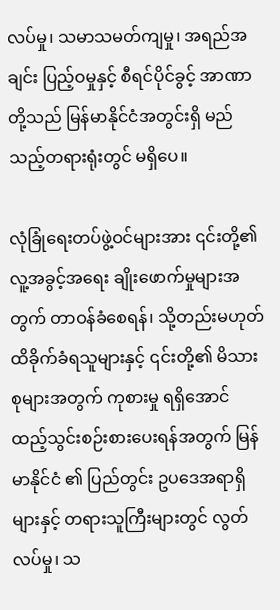လပ်မှု၊ သမာသမတ်ကျမှု၊ အရည်အချင်း ပြည့်ဝမှုနှင့် စီရင်ပိုင်ခွင့် အာဏာတို့သည် မြန်မာနိုင်ငံအတွင်းရှိ မည်သည့်တရားရုံးတွင် မရှိပေ။

လုံခြုံရေးတပ်ဖွဲ့ဝင်များအား ၎င်းတို့၏ လူ့အခွင့်အရေး ချိုးဖောက်မှုများအတွက် တာဝန်ခံစေရန်၊ သို့တည်းမဟုတ် ထိခိုက်ခံရသူများနှင့် ၎င်းတို့၏ မိသားစုများအတွက် ကုစားမှု ရရှိအောင် ထည့်သွင်းစဉ်းစားပေးရန်အတွက် မြန်မာနိုင်ငံ ၏ ပြည်တွင်း ဥပဒေအရာရှိများနှင့် တရားသူကြီးများတွင် လွတ်လပ်မှု၊ သ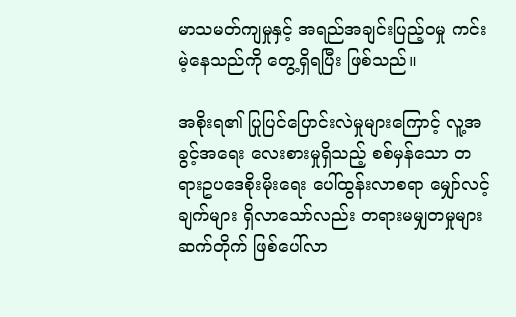မာသမတ်ကျမှုနှင့် အရည်အချင်းပြည့်ဝမှု ကင်းမဲ့နေသည်ကို တွေ့ရှိရပြီး ဖြစ်သည်။

အစိုးရ၏ ပြုပြင်ပြောင်းလဲမှုများကြောင့် လူ့အခွင့်အရေး လေးစားမှုရှိသည့် စစ်မှန်သော တရားဥပဒေစိုးမိုးရေး ပေါ်ထွန်းလာစရာ မျှော်လင့်ချက်များ ရှိလာသော်လည်း တရားမမျှတမှုများ ဆက်တိုက် ဖြစ်ပေါ်လာ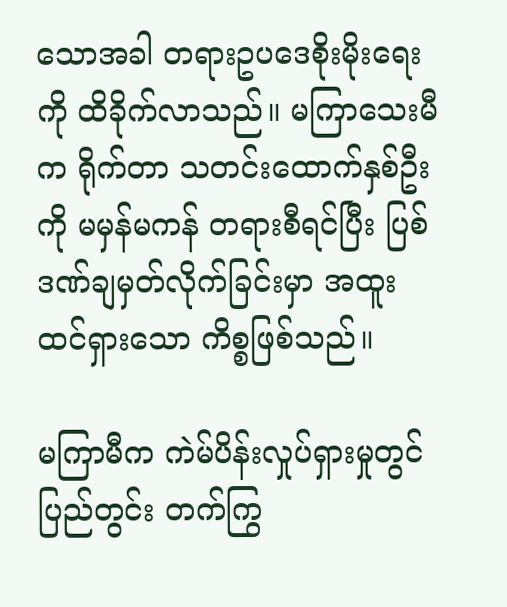သောအခါ တရားဥပဒေစိုးမိုးရေးကို ထိခိုက်လာသည်။ မကြာသေးမီက ရိုက်တာ သတင်းထောက်နှစ်ဦးကို မမှန်မကန် တရားစီရင်ပြီး ပြစ်ဒဏ်ချမှတ်လိုက်ခြင်းမှာ အထူးထင်ရှားသော ကိစ္စဖြစ်သည်။

မကြာမီက ကဲမ်ပိန်းလှုပ်ရှားမှုတွင် ပြည်တွင်း တက်ကြွ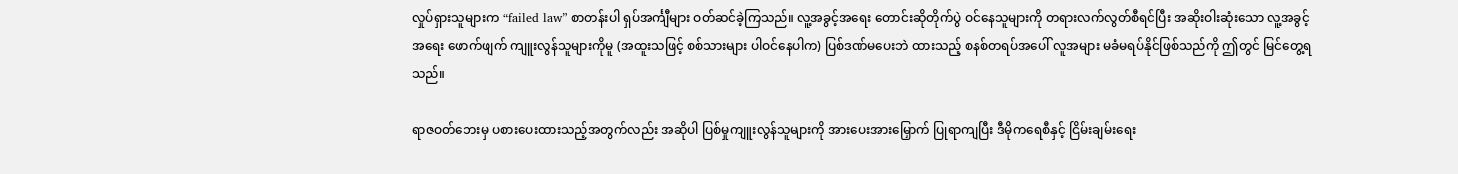လှုပ်ရှားသူများက “failed law” စာတန်းပါ ရှပ်အင်္ကျီများ ဝတ်ဆင်ခဲ့ကြသည်။ လူ့အခွင့်အရေး တောင်းဆိုတိုက်ပွဲ ဝင်နေသူများကို တရားလက်လွတ်စီရင်ပြီး အဆိုးဝါးဆုံးသော လူ့အခွင့်အရေး ဖောက်ဖျက် ကျူးလွန်သူများကိုမူ (အထူးသဖြင့် စစ်သားများ ပါဝင်နေပါက) ပြစ်ဒဏ်မပေးဘဲ ထားသည့် စနစ်တရပ်အပေါ် လူအများ မခံမရပ်နိုင်ဖြစ်သည်ကို ဤတွင် မြင်တွေ့ရသည်။

ရာဇဝတ်ဘေးမှ ပစားပေးထားသည့်အတွက်လည်း အဆိုပါ ပြစ်မှုကျူးလွန်သူများကို အားပေးအားမြှောက် ပြုရာကျပြီး ဒီမိုကရေစီနှင့် ငြိမ်းချမ်းရေး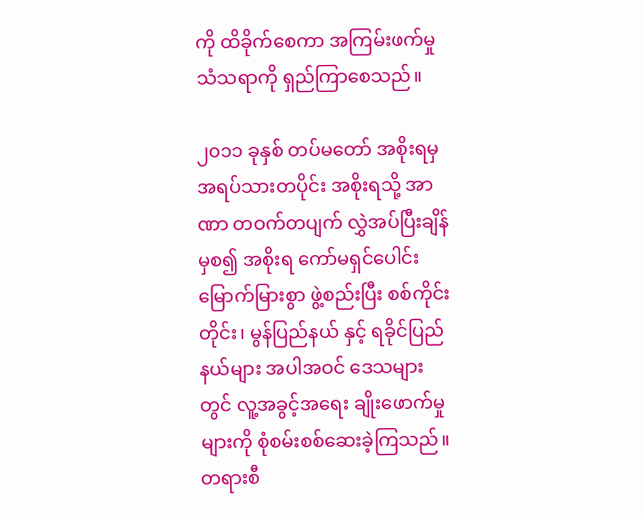ကို ထိခိုက်စေကာ အကြမ်းဖက်မှု သံသရာကို ရှည်ကြာစေသည်။

၂၀၁၁ ခုနှစ် တပ်မတော် အစိုးရမှ အရပ်သားတပိုင်း အစိုးရသို့ အာဏာ တဝက်တပျက် လွှဲအပ်ပြီးချိန်မှစ၍ အစိုးရ ကော်မရှင်ပေါင်း မြောက်မြားစွာ ဖွဲ့စည်းပြီး စစ်ကိုင်းတိုင်း၊ မွန်ပြည်နယ် နှင့် ရခိုင်ပြည်နယ်များ အပါအဝင် ဒေသများ တွင် လူ့အခွင့်အရေး ချိုးဖောက်မှုများကို စုံစမ်းစစ်ဆေးခဲ့ကြသည်။ တရားစီ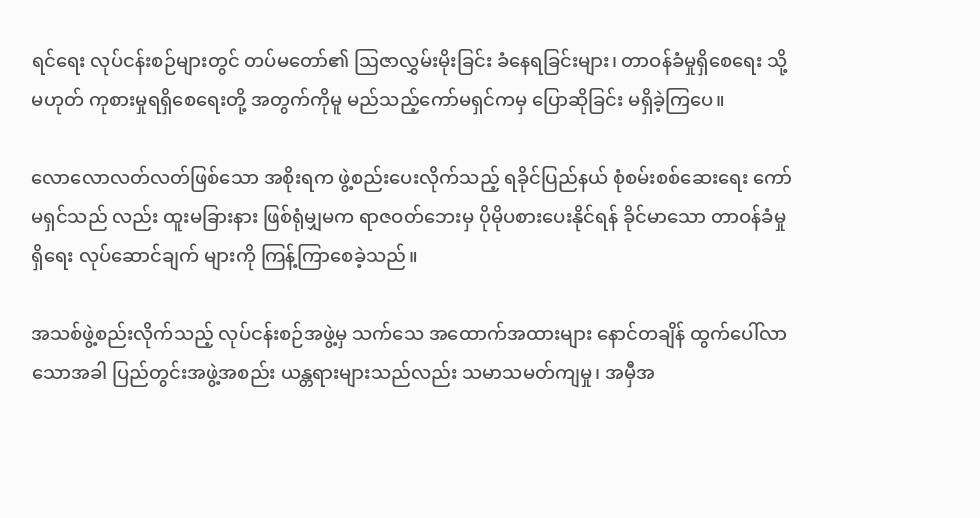ရင်ရေး လုပ်ငန်းစဉ်များတွင် တပ်မတော်၏ ဩဇာလွှမ်းမိုးခြင်း ခံနေရခြင်းများ၊ တာဝန်ခံမှုရှိစေရေး သို့မဟုတ် ကုစားမှုရရှိစေရေးတို့ အတွက်ကိုမူ မည်သည့်ကော်မရှင်ကမှ ပြောဆိုခြင်း မရှိခဲ့ကြပေ။

လောလောလတ်လတ်ဖြစ်သော အစိုးရက ဖွဲ့စည်းပေးလိုက်သည့် ရခိုင်ပြည်နယ် စုံစမ်းစစ်ဆေးရေး ကော်မရှင်သည် လည်း ထူးမခြားနား ဖြစ်ရုံမျှမက ရာဇဝတ်ဘေးမှ ပိုမိုပစားပေးနိုင်ရန် ခိုင်မာသော တာဝန်ခံမှုရှိရေး လုပ်ဆောင်ချက် များကို ကြန့်ကြာစေခဲ့သည်။

အသစ်ဖွဲ့စည်းလိုက်သည့် လုပ်ငန်းစဉ်အဖွဲ့မှ သက်သေ အထောက်အထားများ နောင်တချိန် ထွက်ပေါ်လာသောအခါ ပြည်တွင်းအဖွဲ့အစည်း ယန္တရားများသည်လည်း သမာသမတ်ကျမှု၊ အမှီအ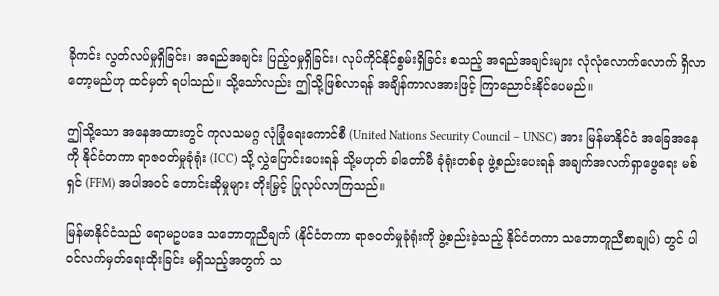ခိုကင်း လွတ်လပ်မှုရှိခြင်း၊ အရည်အချင်း ပြည့်ဝမှုရှိခြင်း၊ လုပ်ကိုင်နိုင်စွမ်းရှိခြင်း စသည့် အရည်အချင်းများ လုံလုံလောက်လောက် ရှိလာတော့မည်ဟု ထင်မှတ် ရပါသည်။ သို့သော်လည်း ဤသို့ဖြစ်လာရန် အချိန်ကာလအားဖြင့် ကြာညောင်းနိုင်ပေမည်။

ဤသို့သော အနေအထားတွင် ကုလသမဂ္ဂ လုံခြုံရေးကောင်စီ (United Nations Security Council – UNSC) အား မြန်မာနိုင်ငံ အခြေအနေကို နိုင်ငံတကာ ရာဇဝတ်မှုခုံရုံး (ICC) သို့ လွှဲပြောင်းပေးရန် သို့မဟုတ် ခါတော်မီ ခုံရုံးတစ်ခု ဖွဲ့စည်းပေးရန် အချက်အလက်ရှာဖွေရေး မစ်ရှင် (FFM) အပါအဝင် တောင်းဆိုမှုများ တိုးမြှင့် ပြုလုပ်လာကြသည်။

မြန်မာနိုင်ငံသည် ရောမဥပဒေ သဘောတူညီချက် (နိုင်ငံတကာ ရာဇဝတ်မှုခုံရုံးကို ဖွဲ့စည်းခဲ့သည့် နိုင်ငံတကာ သဘောတူညီစာချုပ်) တွင် ပါဝင်လက်မှတ်ရေးထိုးခြင်း မရှိသည့်အတွက် သ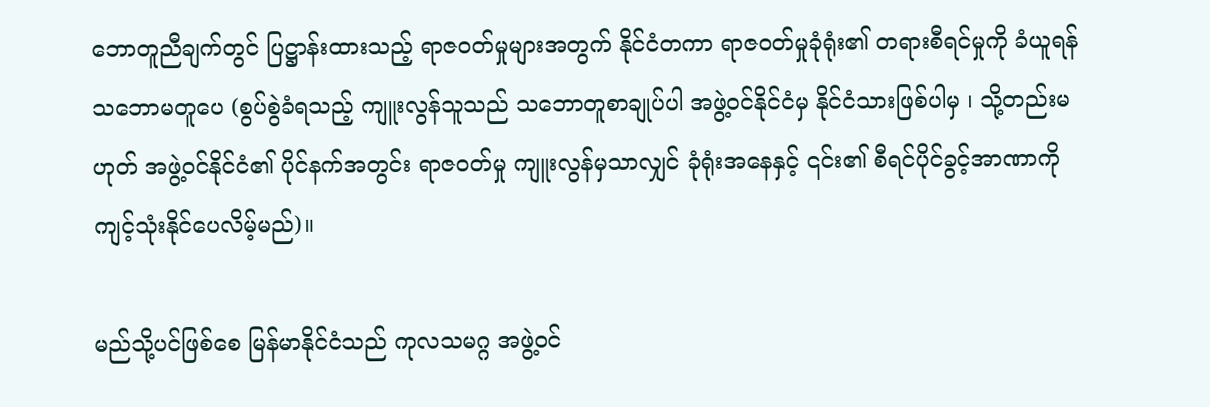ဘောတူညီချက်တွင် ပြဋ္ဌာန်းထားသည့် ရာဇဝတ်မှုများအတွက် နိုင်ငံတကာ ရာဇဝတ်မှုခုံရုံး၏ တရားစီရင်မှုကို ခံယူရန် သဘောမတူပေ (စွပ်စွဲခံရသည့် ကျူးလွန်သူသည် သဘောတူစာချုပ်ပါ အဖွဲ့ဝင်နိုင်ငံမှ နိုင်ငံသားဖြစ်ပါမှ ၊ သို့တည်းမဟုတ် အဖွဲ့ဝင်နိုင်ငံ၏ ပိုင်နက်အတွင်း ရာဇဝတ်မှု ကျူးလွန်မှသာလျှင် ခုံရုံးအနေနှင့် ၎င်း၏ စီရင်ပိုင်ခွင့်အာဏာကို ကျင့်သုံးနိုင်ပေလိမ့်မည်)။

မည်သို့ပင်ဖြစ်စေ မြန်မာနိုင်ငံသည် ကုလသမဂ္ဂ အဖွဲ့ဝင်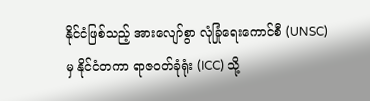နိုင်ငံဖြစ်သည့် အားလျော်စွာ လုံခြုံရေးကောင်စီ (UNSC) မှ နိုင်ငံတကာ ရာဇဝတ်ခုံရုံး (ICC) သို့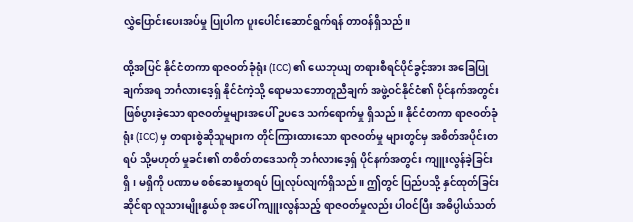လွှဲပြောင်းပေးအပ်မှု ပြုပါက ပူးပေါင်းဆောင်ရွက်ရန် တာဝန်ရှိသည်။

ထို့အပြင် နိုင်ငံတကာ ရာဇဝတ်ခုံရုံး (ICC) ၏ ယေဘုယျ တရားစီရင်ပိုင်ခွင့်အား အခြေပြုချက်အရ ဘင်္ဂလားဒေ့ရှ် နိုင်ငံကဲ့သို့ ရောမသဘောတူညီချက် အဖွဲ့ဝင်နိုင်ငံ၏ ပိုင်နက်အတွင်း ဖြစ်ပွားခဲ့သော ရာဇဝတ်မှုများအပေါ် ဥပဒေ သက်ရောက်မှု ရှိသည်။ နိုင်ငံတကာ ရာဇဝတ်ခုံရုံး (ICC) မှ တရားစွဲဆိုသူများက တိုင်ကြားထားသော ရာဇဝတ်မှု များတွင်မှ အစိတ်အပိုင်းတရပ် သို့မဟုတ် မှုခင်း၏ တစိတ်တဒေသကို ဘင်္ဂလားဒေ့ရှ် ပိုင်နက်အတွင်း ကျူးလွန်ခဲ့ခြင်း ရှိ၊ မရှိကို ပဏာမ စစ်ဆေးမှုတရပ် ပြုလုပ်လျက်ရှိသည်။ ဤတွင် ပြည်ပသို့ နှင်ထုတ်ခြင်းဆိုင်ရာ လူသားမျိုးနွယ်စု အပေါ် ကျူးလွန်သည့် ရာဇဝတ်မှုလည်း ပါဝင်ပြီး အဓိပ္ပါယ်သတ်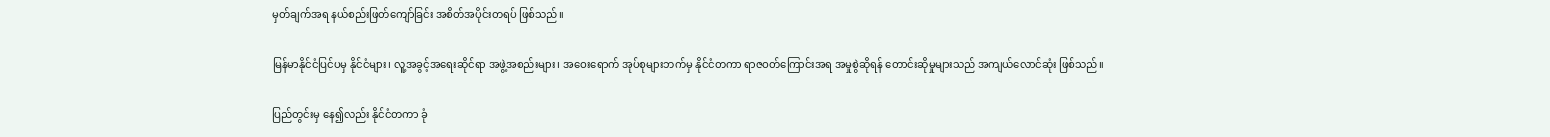မှတ်ချက်အရ နယ်စည်းဖြတ်ကျော်ခြင်း အစိတ်အပိုင်းတရပ် ဖြစ်သည်။

မြန်မာနိုင်ငံပြင်ပမှ နိုင်ငံများ၊ လူ့အခွင့်အရေးဆိုင်ရာ အဖွဲ့အစည်းများ၊ အဝေးရောက် အုပ်စုများဘက်မှ နိုင်ငံတကာ ရာဇဝတ်ကြောင်းအရ အမှုစွဲဆိုရန် တောင်းဆိုမှုများသည် အကျယ်လောင်ဆုံး ဖြစ်သည်။

ပြည်တွင်းမှ နေ၍လည်း နိုင်ငံတကာ ခုံ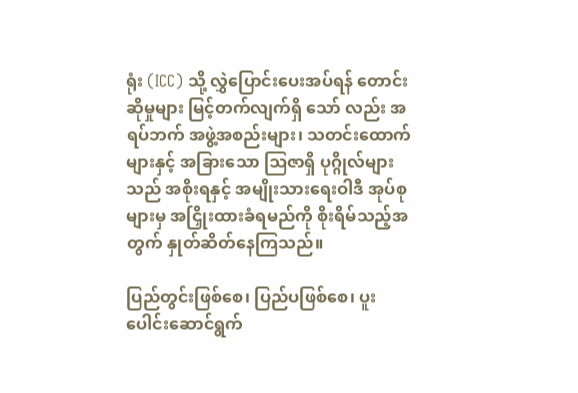ရုံး (ICC) သို့ လွှဲပြောင်းပေးအပ်ရန် တောင်းဆိုမှုများ မြင့်တက်လျက်ရှိ သော် လည်း အရပ်ဘက် အဖွဲ့အစည်းများ၊ သတင်းထောက်များနှင့် အခြားသော ဩဇာရှိ ပုဂ္ဂိုလ်များသည် အစိုးရနှင့် အမျိုးသားရေးဝါဒီ အုပ်စုများမှ အငြှိုးထားခံရမည်ကို စိုးရိမ်သည့်အတွက် နှုတ်ဆိတ်နေကြသည်။

ပြည်တွင်းဖြစ်စေ၊ ပြည်ပဖြစ်စေ၊ ပူးပေါင်းဆောင်ရွက်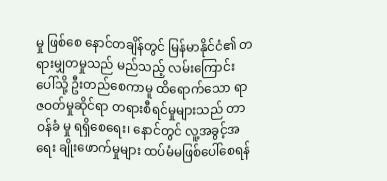မှု ဖြစ်စေ နောင်တချိန်တွင် မြန်မာနိုင်ငံ၏ တရားမျှတမှုသည် မည်သည့် လမ်းကြောင်းပေါ်သို့ ဦးတည်စေကာမူ ထိရောက်သော ရာဇဝတ်မှုဆိုင်ရာ တရားစီရင်မှုများသည် တာဝန်ခံ မှု ရရှိစေရေး၊ နောင်တွင် လူ့အခွင့်အရေး ချိုးဖောက်မှုများ ထပ်မံမဖြစ်ပေါ်စေရန်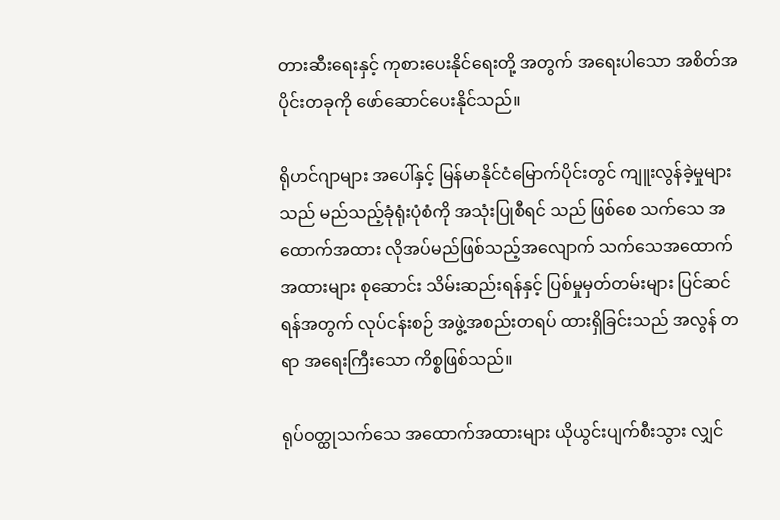တားဆီးရေးနှင့် ကုစားပေးနိုင်ရေးတို့ အတွက် အရေးပါသော အစိတ်အပိုင်းတခုကို ဖော်ဆောင်ပေးနိုင်သည်။

ရိုဟင်ဂျာများ အပေါ်နှင့် မြန်မာနိုင်ငံမြောက်ပိုင်းတွင် ကျူးလွန်ခဲ့မှုများသည် မည်သည့်ခုံရုံးပုံစံကို အသုံးပြုစီရင် သည် ဖြစ်စေ သက်သေ အထောက်အထား လိုအပ်မည်ဖြစ်သည့်အလျောက် သက်သေအထောက်အထားများ စုဆောင်း သိမ်းဆည်းရန်နှင့် ပြစ်မှုမှတ်တမ်းများ ပြင်ဆင်ရန်အတွက် လုပ်ငန်းစဉ် အဖွဲ့အစည်းတရပ် ထားရှိခြင်းသည် အလွန် တရာ အရေးကြီးသော ကိစ္စဖြစ်သည်။

ရုပ်ဝတ္ထုသက်သေ အထောက်အထားများ ယိုယွင်းပျက်စီးသွား လျှင်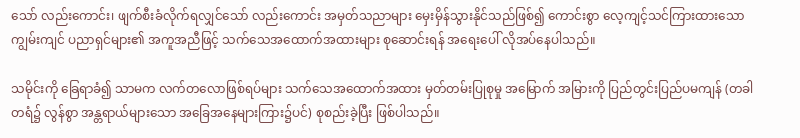သော် လည်းကောင်း၊ ဖျက်စီးခံလိုက်ရလျှင်သော် လည်းကောင်း အမှတ်သညာများ မှေးမှိန်သွားနိုင်သည်ဖြစ်၍ ကောင်းစွာ လေ့ကျင့်သင်ကြားထားသော ကျွမ်းကျင် ပညာရှင်များ၏ အကူအညီဖြင့် သက်သေအထောက်အထားများ စုဆောင်းရန် အရေးပေါ် လိုအပ်နေပါသည်။

သမိုင်းကို ခြေရာခံ၍ သာမက လက်တလောဖြစ်ရပ်များ သက်သေအထောက်အထား မှတ်တမ်းပြုစုမှု အမြောက် အမြားကို ပြည်တွင်းပြည်ပမကျန် (တခါတရံ၌ လွန်စွာ အန္တရာယ်များသော အခြေအနေများကြား၌ပင်) စုစည်းခဲ့ပြီး ဖြစ်ပါသည်။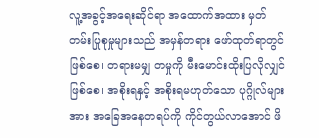လူ့အခွင့်အရေးဆိုင်ရာ အထောက်အထား မှတ်တမ်းပြုစုမှုများသည် အမှန်တရား ဖော်ထုတ်ရာတွင် ဖြစ်စေ၊ တရားမမျှ တမှုကို မီးမောင်းထိုးပြလိုလျှင်ဖြစ်စေ၊ အစိုးရနှင့် အစိုးရမဟုတ်သော ပုဂ္ဂိုလ်များအား အခြေအနေတရပ်ကို ကိုင်တွယ်လာအောင် ဖိ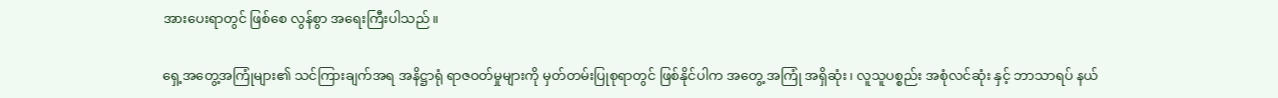အားပေးရာတွင် ဖြစ်စေ လွန်စွာ အရေးကြီးပါသည်။

ရှေ့အတွေ့အကြုံများ၏ သင်ကြားချက်အရ အနိဋ္ဌာရုံ ရာဇဝတ်မှုများကို မှတ်တမ်းပြုစုရာတွင် ဖြစ်နိုင်ပါက အတွေ့ အကြုံ အရှိဆုံး၊ လူသူပစ္စည်း အစုံလင်ဆုံး နှင့် ဘာသာရပ် နယ်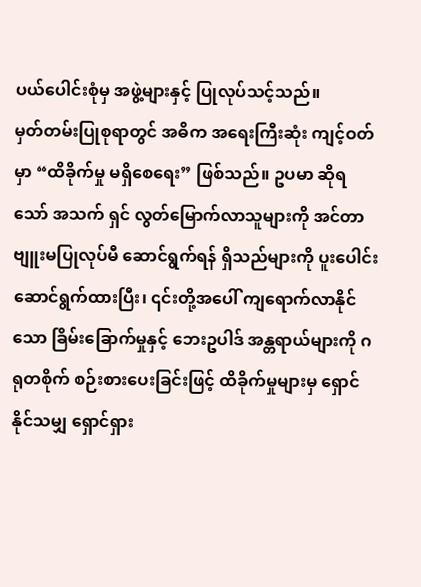ပယ်ပေါင်းစုံမှ အဖွဲ့များနှင့် ပြုလုပ်သင့်သည်။
မှတ်တမ်းပြုစုရာတွင် အဓိက အရေးကြီးဆုံး ကျင့်ဝတ်မှာ “ထိခိုက်မှု မရှိစေရေး” ဖြစ်သည်။ ဥပမာ ဆိုရသော် အသက် ရှင် လွတ်မြောက်လာသူများကို အင်တာဗျူးမပြုလုပ်မီ ဆောင်ရွက်ရန် ရှိသည်များကို ပူးပေါင်း ဆောင်ရွက်ထားပြီး၊ ၎င်းတို့အပေါ် ကျရောက်လာနိုင်သော ခြိမ်းခြောက်မှုနှင့် ဘေးဥပါဒ် အန္တရာယ်များကို ဂရုတစိုက် စဉ်းစားပေးခြင်းဖြင့် ထိခိုက်မှုများမှ ရှောင်နိုင်သမျှ ရှောင်ရှား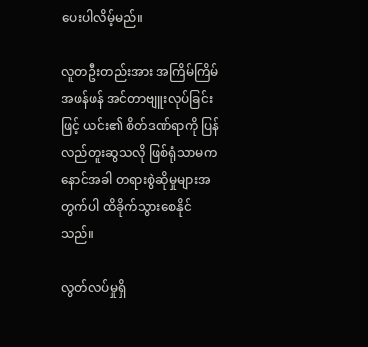ပေးပါလိမ့်မည်။

လူတဦးတည်းအား အကြိမ်ကြိမ်အဖန်ဖန် အင်တာဗျူးလုပ်ခြင်းဖြင့် ယင်း၏ စိတ်ဒဏ်ရာကို ပြန်လည်တူးဆွသလို ဖြစ်ရုံသာမက နောင်အခါ တရားစွဲဆိုမှုများအတွက်ပါ ထိခိုက်သွားစေနိုင်သည်။

လွတ်လပ်မှုရှိ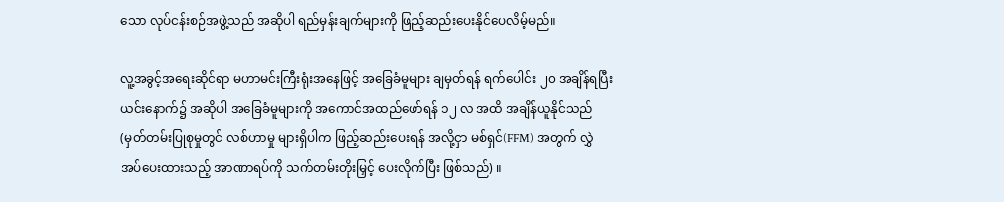သော လုပ်ငန်းစဉ်အဖွဲ့သည် အဆိုပါ ရည်မှန်းချက်များကို ဖြည့်ဆည်းပေးနိုင်ပေလိမ့်မည်။

လူ့အခွင့်အရေးဆိုင်ရာ မဟာမင်းကြီးရုံးအနေဖြင့် အခြေခံမူများ ချမှတ်ရန် ရက်ပေါင်း ၂၀ အချိန်ရပြီး ယင်းနောက်၌ အဆိုပါ အခြေခံမူများကို အကောင်အထည်ဖော်ရန် ၁၂ လ အထိ အချိန်ယူနိုင်သည် (မှတ်တမ်းပြုစုမှုတွင် လစ်ဟာမှု များရှိပါက ဖြည့်ဆည်းပေးရန် အလို့ငှာ မစ်ရှင်(FFM) အတွက် လွှဲအပ်ပေးထားသည့် အာဏာရပ်ကို သက်တမ်းတိုးမြှင့် ပေးလိုက်ပြီး ဖြစ်သည်) ။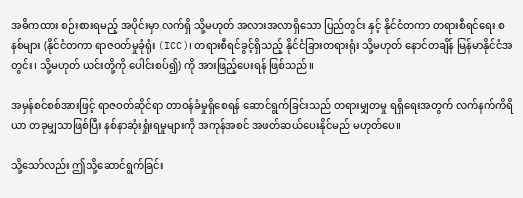အဓိကထား စဉ်းစားရမည့် အပိုင်းမှာ လက်ရှိ သို့မဟုတ် အလားအလာရှိသော ပြည်တွင်း နှင့် နိုင်ငံတကာ တရားစီရင်ရေး စနစ်များ (နိုင်ငံတကာ ရာဇဝတ်မှုခုံရုံး (ICC)၊ တရားစီရင်ခွင့်ရှိသည့် နိုင်ငံခြားတရားရုံး သို့မဟုတ် နောင်တချိန် မြန်မာနိုင်ငံအတွင်း၊ သို့မဟုတ် ယင်းတို့ကို ပေါင်းစပ်၍) ကို အားဖြည့်ပေးရန် ဖြစ်သည်။

အမှန်စင်စစ်အားဖြင့် ရာဇဝတ်ဆိုင်ရာ တာဝန်ခံမှုရှိစေရန် ဆောင်ရွက်ခြင်းသည် တရားမျှတမှု ရရှိရေးအတွက် လက်နက်ကိရိယာ တခုမျှသာဖြစ်ပြီး နစ်နာဆုံးရှုံးရမှုများကို အကုန်အစင် အဖတ်ဆယ်ပေးနိုင်မည် မဟုတ်ပေ။

သို့သော်လည်း ဤသို့ဆောင်ရွက်ခြင်း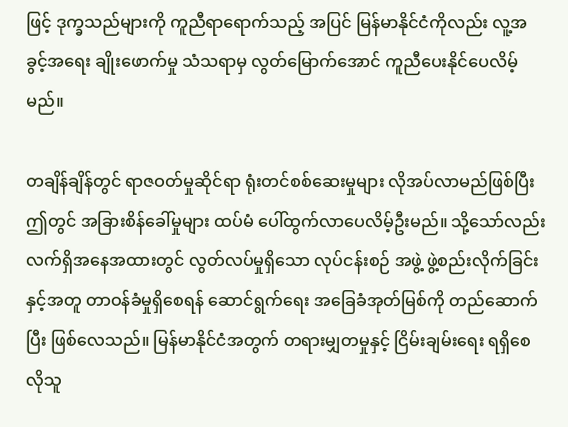ဖြင့် ဒုက္ခသည်များကို ကူညီရာရောက်သည့် အပြင် မြန်မာနိုင်ငံကိုလည်း လူ့အခွင့်အရေး ချိုးဖောက်မှု သံသရာမှ လွတ်မြောက်အောင် ကူညီပေးနိုင်ပေလိမ့်မည်။

တချိန်ချိန်တွင် ရာဇဝတ်မှုဆိုင်ရာ ရုံးတင်စစ်ဆေးမှုများ လိုအပ်လာမည်ဖြစ်ပြီး ဤတွင် အခြားစိန်ခေါ်မှုများ ထပ်မံ ပေါ်ထွက်လာပေလိမ့်ဦးမည်။ သို့သော်လည်း လက်ရှိအနေအထားတွင် လွတ်လပ်မှုရှိသော လုပ်ငန်းစဉ် အဖွဲ့ ဖွဲ့စည်းလိုက်ခြင်းနှင့်အတူ တာဝန်ခံမှုရှိစေရန် ဆောင်ရွက်ရေး အခြေခံအုတ်မြစ်ကို တည်ဆောက်ပြီး ဖြစ်လေသည်။ မြန်မာနိုင်ငံအတွက် တရားမျှတမှုနှင့် ငြိမ်းချမ်းရေး ရရှိစေလိုသူ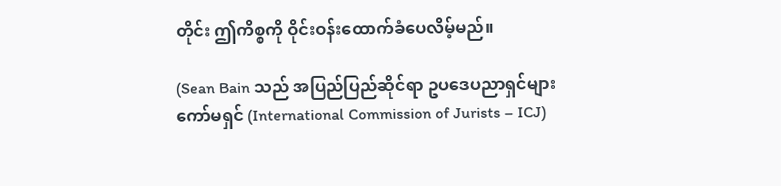တိုင်း ဤကိစ္စကို ဝိုင်းဝန်းထောက်ခံပေလိမ့်မည်။

(Sean Bain သည် အပြည်ပြည်ဆိုင်ရာ ဥပဒေပညာရှင်များ ကော်မရှင် (International Commission of Jurists – ICJ)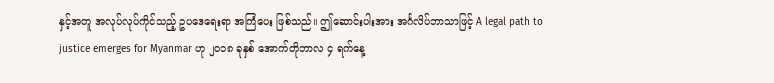နှင့်အတူ အလုပ်လုပ်ကိုင်သည့် ဥပဒေရေးရာ အကြံပေး ဖြစ်သည်။ ဤဆောင်းပါးအား အင်္ဂလိပ်ဘာသာဖြင့် A legal path to justice emerges for Myanmar ဟု ၂၀၁၈ ခုနှစ် အောက်တိုဘာလ ၄ ရက်နေ့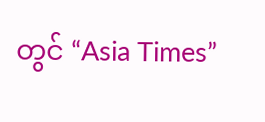တွင် “Asia Times”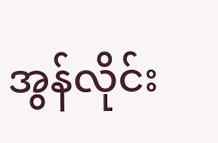အွန်လိုင်း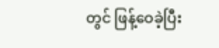တွင် ဖြန့်ဝေခဲ့ပြီး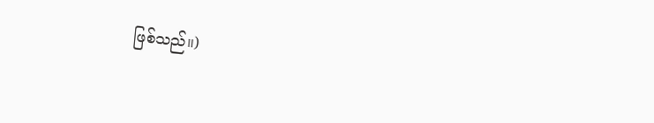ဖြစ်သည်။)